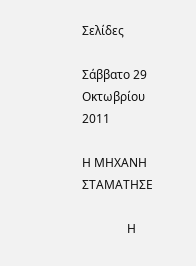Σελίδες

Σάββατο 29 Οκτωβρίου 2011

Η ΜΗΧΑΝΗ ΣΤΑΜΑΤΗΣΕ

               Η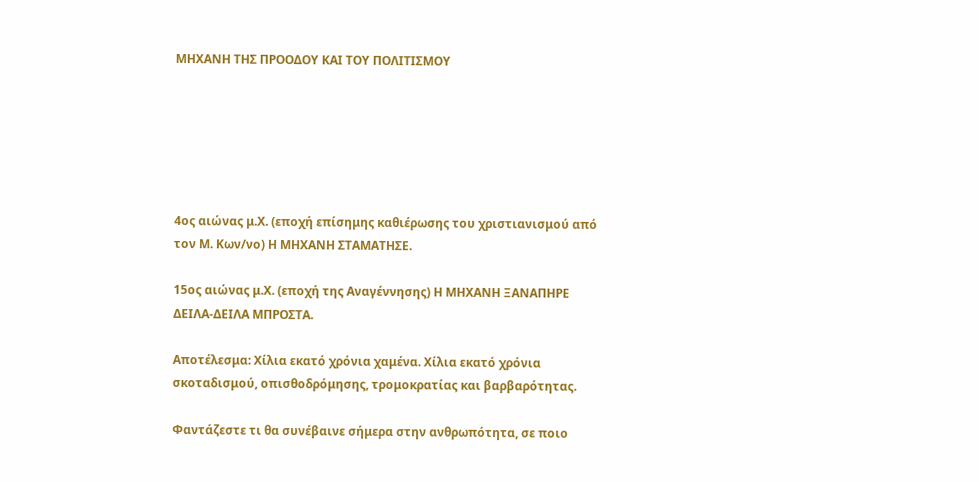ΜΗΧΑΝΗ ΤΗΣ ΠΡΟΟΔΟΥ ΚΑΙ ΤΟΥ ΠΟΛΙΤΙΣΜΟΥ






4ος αιώνας μ.Χ. (εποχή επίσημης καθιέρωσης του χριστιανισμού από τον Μ. Κων/νο) Η ΜΗΧΑΝΗ ΣΤΑΜΑΤΗΣΕ.

15ος αιώνας μ.Χ. (εποχή της Αναγέννησης) Η ΜΗΧΑΝΗ ΞΑΝΑΠΗΡΕ ΔΕΙΛΑ-ΔΕΙΛΑ ΜΠΡΟΣΤΑ.

Αποτέλεσμα: Χίλια εκατό χρόνια χαμένα. Χίλια εκατό χρόνια σκοταδισμού, οπισθοδρόμησης, τρομοκρατίας και βαρβαρότητας.

Φαντάζεστε τι θα συνέβαινε σήμερα στην ανθρωπότητα, σε ποιο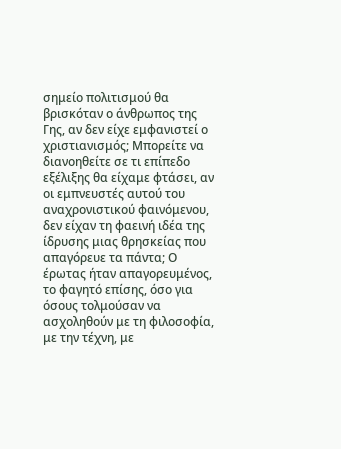σημείο πολιτισμού θα βρισκόταν ο άνθρωπος της Γης, αν δεν είχε εμφανιστεί ο χριστιανισμός; Μπορείτε να διανοηθείτε σε τι επίπεδο εξέλιξης θα είχαμε φτάσει, αν οι εμπνευστές αυτού του αναχρονιστικού φαινόμενου, δεν είχαν τη φαεινή ιδέα της ίδρυσης μιας θρησκείας που απαγόρευε τα πάντα; Ο έρωτας ήταν απαγορευμένος, το φαγητό επίσης, όσο για όσους τολμούσαν να ασχοληθούν με τη φιλοσοφία, με την τέχνη, με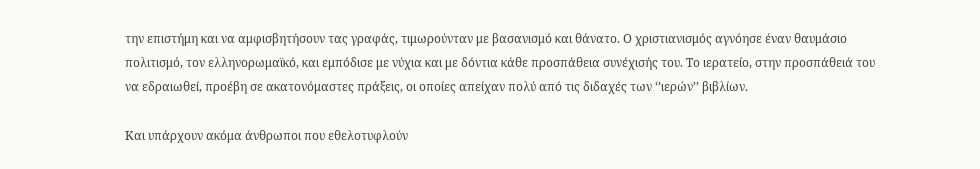την επιστήμη και να αμφισβητήσουν τας γραφάς, τιμωρούνταν με βασανισμό και θάνατο. Ο χριστιανισμός αγνόησε έναν θαυμάσιο πολιτισμό, τον ελληνορωμαϊκό, και εμπόδισε με νύχια και με δόντια κάθε προσπάθεια συνέχισής του. Το ιερατείο, στην προσπάθειά του να εδραιωθεί, προέβη σε ακατονόμαστες πράξεις, οι οποίες απείχαν πολύ από τις διδαχές των ‘’ιερών’’ βιβλίων.

Και υπάρχουν ακόμα άνθρωποι που εθελοτυφλούν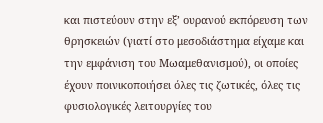και πιστεύουν στην εξ’ ουρανού εκπόρευση των θρησκειών (γιατί στο μεσοδιάστημα είχαμε και την εμφάνιση του Μωαμεθανισμού), οι οποίες έχουν ποινικοποιήσει όλες τις ζωτικές, όλες τις φυσιολογικές λειτουργίες του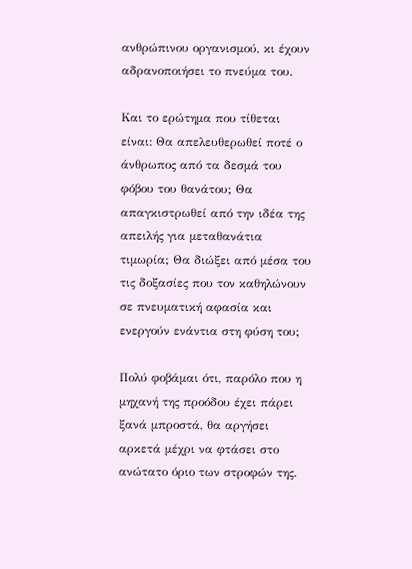ανθρώπινου οργανισμού, κι έχουν αδρανοποιήσει το πνεύμα του.

Και το ερώτημα που τίθεται είναι: Θα απελευθερωθεί ποτέ ο άνθρωπος από τα δεσμά του φόβου του θανάτου; Θα απαγκιστρωθεί από την ιδέα της απειλής για μεταθανάτια τιμωρία; Θα διώξει από μέσα του τις δοξασίες που τον καθηλώνουν σε πνευματική αφασία και ενεργούν ενάντια στη φύση του;

Πολύ φοβάμαι ότι, παρόλο που η μηχανή της προόδου έχει πάρει ξανά μπροστά, θα αργήσει αρκετά μέχρι να φτάσει στο ανώτατο όριο των στροφών της.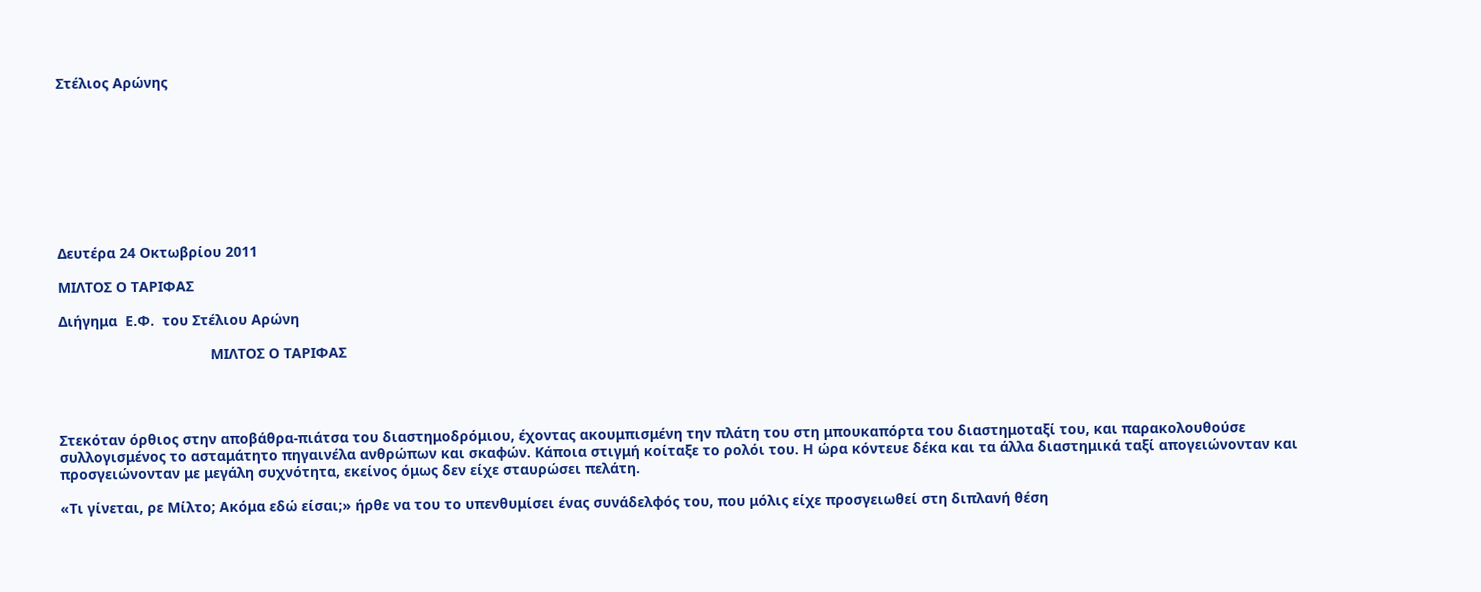Στέλιος Αρώνης









Δευτέρα 24 Οκτωβρίου 2011

ΜΙΛΤΟΣ Ο ΤΑΡΙΦΑΣ

Διήγημα  Ε.Φ.  του Στέλιου Αρώνη

                                      ΜΙΛΤΟΣ Ο ΤΑΡΙΦΑΣ




Στεκόταν όρθιος στην αποβάθρα-πιάτσα του διαστημοδρόμιου, έχοντας ακουμπισμένη την πλάτη του στη μπουκαπόρτα του διαστημοταξί του, και παρακολουθούσε συλλογισμένος το ασταμάτητο πηγαινέλα ανθρώπων και σκαφών. Κάποια στιγμή κοίταξε το ρολόι του. Η ώρα κόντευε δέκα και τα άλλα διαστημικά ταξί απογειώνονταν και προσγειώνονταν με μεγάλη συχνότητα, εκείνος όμως δεν είχε σταυρώσει πελάτη.

«Τι γίνεται, ρε Μίλτο; Ακόμα εδώ είσαι;» ήρθε να του το υπενθυμίσει ένας συνάδελφός του, που μόλις είχε προσγειωθεί στη διπλανή θέση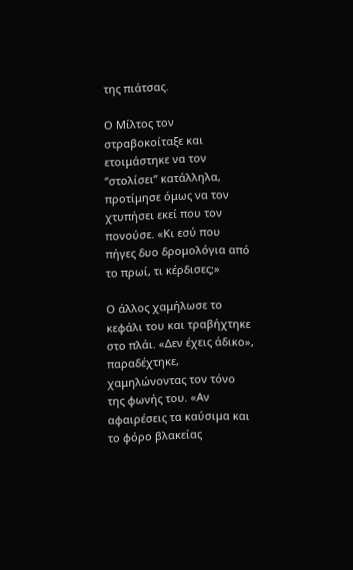της πιάτσας.

Ο Μίλτος τον στραβοκοίταξε και ετοιμάστηκε να τον ‘’στολίσει’’ κατάλληλα, προτίμησε όμως να τον χτυπήσει εκεί που τον πονούσε. «Κι εσύ που πήγες δυο δρομολόγια από το πρωί, τι κέρδισες;»

Ο άλλος χαμήλωσε το κεφάλι του και τραβήχτηκε στο πλάι. «Δεν έχεις άδικο», παραδέχτηκε, χαμηλώνοντας τον τόνο της φωνής του. «Αν αφαιρέσεις τα καύσιμα και το φόρο βλακείας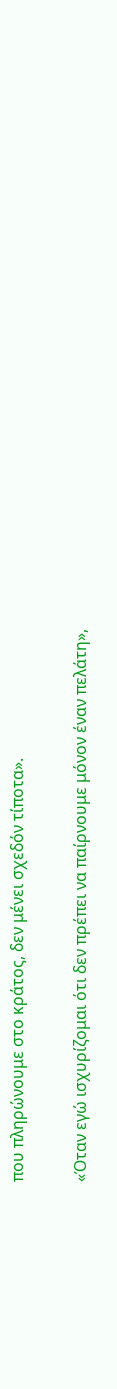που πληρώνουμε στο κράτος, δεν μένει σχεδόν τίποτα».

«Όταν εγώ ισχυρίζομαι ότι δεν πρέπει να παίρνουμε μόνον έναν πελάτη»,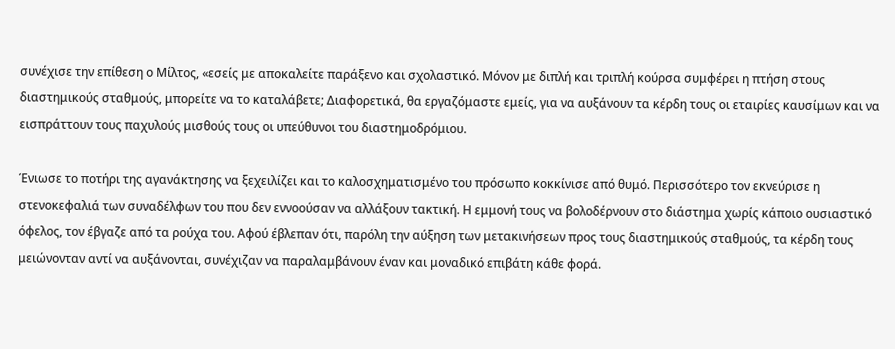συνέχισε την επίθεση ο Μίλτος, «εσείς με αποκαλείτε παράξενο και σχολαστικό. Μόνον με διπλή και τριπλή κούρσα συμφέρει η πτήση στους διαστημικούς σταθμούς, μπορείτε να το καταλάβετε; Διαφορετικά, θα εργαζόμαστε εμείς, για να αυξάνουν τα κέρδη τους οι εταιρίες καυσίμων και να εισπράττουν τους παχυλούς μισθούς τους οι υπεύθυνοι του διαστημοδρόμιου.

Ένιωσε το ποτήρι της αγανάκτησης να ξεχειλίζει και το καλοσχηματισμένο του πρόσωπο κοκκίνισε από θυμό. Περισσότερο τον εκνεύρισε η στενοκεφαλιά των συναδέλφων του που δεν εννοούσαν να αλλάξουν τακτική. Η εμμονή τους να βολοδέρνουν στο διάστημα χωρίς κάποιο ουσιαστικό όφελος, τον έβγαζε από τα ρούχα του. Αφού έβλεπαν ότι, παρόλη την αύξηση των μετακινήσεων προς τους διαστημικούς σταθμούς, τα κέρδη τους μειώνονταν αντί να αυξάνονται, συνέχιζαν να παραλαμβάνουν έναν και μοναδικό επιβάτη κάθε φορά.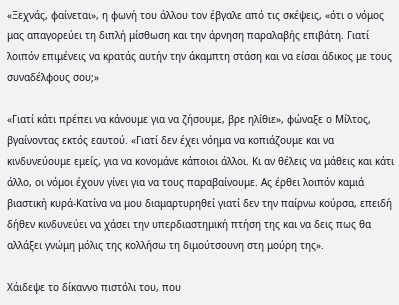«Ξεχνάς, φαίνεται», η φωνή του άλλου τον έβγαλε από τις σκέψεις, «ότι ο νόμος μας απαγορεύει τη διπλή μίσθωση και την άρνηση παραλαβής επιβάτη. Γιατί λοιπόν επιμένεις να κρατάς αυτήν την άκαμπτη στάση και να είσαι άδικος με τους συναδέλφους σου;»

«Γιατί κάτι πρέπει να κάνουμε για να ζήσουμε, βρε ηλίθιε», φώναξε ο Μίλτος, βγαίνοντας εκτός εαυτού. «Γιατί δεν έχει νόημα να κοπιάζουμε και να κινδυνεύουμε εμείς, για να κονομάνε κάποιοι άλλοι. Κι αν θέλεις να μάθεις και κάτι άλλο, οι νόμοι έχουν γίνει για να τους παραβαίνουμε. Ας έρθει λοιπόν καμιά βιαστική κυρά-Κατίνα να μου διαμαρτυρηθεί γιατί δεν την παίρνω κούρσα, επειδή δήθεν κινδυνεύει να χάσει την υπερδιαστημική πτήση της και να δεις πως θα αλλάξει γνώμη μόλις της κολλήσω τη διμούτσουνη στη μούρη της».

Χάιδεψε το δίκαννο πιστόλι του, που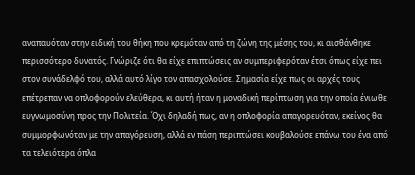αναπαυόταν στην ειδική του θήκη που κρεμόταν από τη ζώνη της μέσης του, κι αισθάνθηκε περισσότερο δυνατός. Γνώριζε ότι θα είχε επιπτώσεις αν συμπεριφερόταν έτσι όπως είχε πει στον συνάδελφό του, αλλά αυτό λίγο τον απασχολούσε. Σημασία είχε πως οι αρχές τους επέτρεπαν να οπλοφορούν ελεύθερα, κι αυτή ήταν η μοναδική περίπτωση για την οποία ένιωθε ευγνωμοσύνη προς την Πολιτεία. Όχι δηλαδή πως, αν η οπλοφορία απαγορευόταν, εκείνος θα συμμορφωνόταν με την απαγόρευση, αλλά εν πάση περιπτώσει κουβαλούσε επάνω του ένα από τα τελειότερα όπλα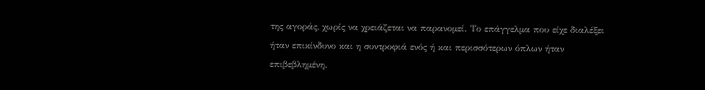της αγοράς, χωρίς να χρειάζεται να παρανομεί. Το επάγγελμα που είχε διαλέξει ήταν επικίνδυνο και η συντροφιά ενός ή και περισσότερων όπλων ήταν επιβεβλημένη.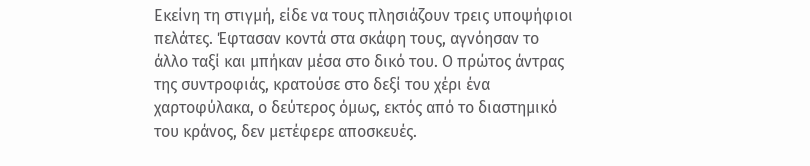Εκείνη τη στιγμή, είδε να τους πλησιάζουν τρεις υποψήφιοι πελάτες. Έφτασαν κοντά στα σκάφη τους, αγνόησαν το άλλο ταξί και μπήκαν μέσα στο δικό του. Ο πρώτος άντρας της συντροφιάς, κρατούσε στο δεξί του χέρι ένα χαρτοφύλακα, ο δεύτερος όμως, εκτός από το διαστημικό του κράνος, δεν μετέφερε αποσκευές.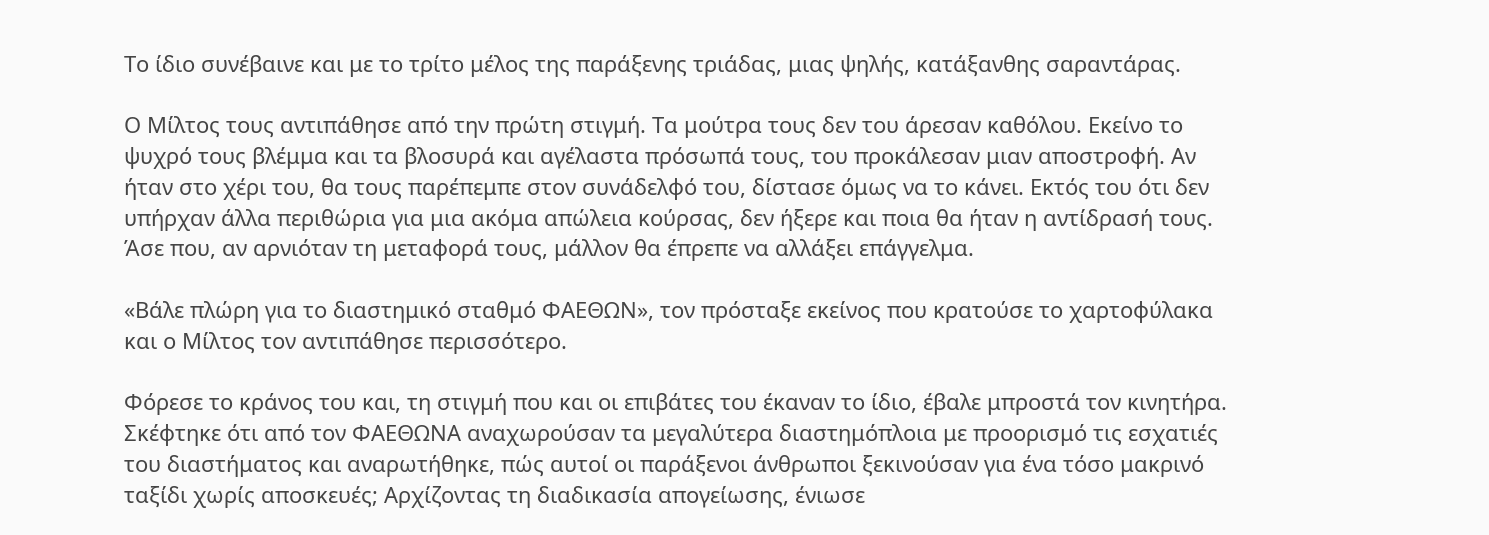Το ίδιο συνέβαινε και με το τρίτο μέλος της παράξενης τριάδας, μιας ψηλής, κατάξανθης σαραντάρας.

Ο Μίλτος τους αντιπάθησε από την πρώτη στιγμή. Τα μούτρα τους δεν του άρεσαν καθόλου. Εκείνο το ψυχρό τους βλέμμα και τα βλοσυρά και αγέλαστα πρόσωπά τους, του προκάλεσαν μιαν αποστροφή. Αν ήταν στο χέρι του, θα τους παρέπεμπε στον συνάδελφό του, δίστασε όμως να το κάνει. Εκτός του ότι δεν υπήρχαν άλλα περιθώρια για μια ακόμα απώλεια κούρσας, δεν ήξερε και ποια θα ήταν η αντίδρασή τους. Άσε που, αν αρνιόταν τη μεταφορά τους, μάλλον θα έπρεπε να αλλάξει επάγγελμα.

«Βάλε πλώρη για το διαστημικό σταθμό ΦΑΕΘΩΝ», τον πρόσταξε εκείνος που κρατούσε το χαρτοφύλακα και ο Μίλτος τον αντιπάθησε περισσότερο.

Φόρεσε το κράνος του και, τη στιγμή που και οι επιβάτες του έκαναν το ίδιο, έβαλε μπροστά τον κινητήρα. Σκέφτηκε ότι από τον ΦΑΕΘΩΝΑ αναχωρούσαν τα μεγαλύτερα διαστημόπλοια με προορισμό τις εσχατιές του διαστήματος και αναρωτήθηκε, πώς αυτοί οι παράξενοι άνθρωποι ξεκινούσαν για ένα τόσο μακρινό ταξίδι χωρίς αποσκευές; Αρχίζοντας τη διαδικασία απογείωσης, ένιωσε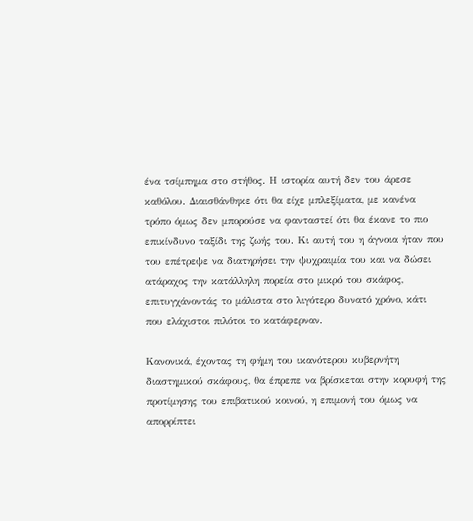ένα τσίμπημα στο στήθος. Η ιστορία αυτή δεν του άρεσε καθόλου. Διαισθάνθηκε ότι θα είχε μπλεξίματα, με κανένα τρόπο όμως δεν μπορούσε να φανταστεί ότι θα έκανε το πιο επικίνδυνο ταξίδι της ζωής του. Κι αυτή του η άγνοια ήταν που του επέτρεψε να διατηρήσει την ψυχραιμία του και να δώσει ατάραχος την κατάλληλη πορεία στο μικρό του σκάφος, επιτυγχάνοντάς το μάλιστα στο λιγότερο δυνατό χρόνο, κάτι που ελάχιστοι πιλότοι το κατάφερναν.

Κανονικά, έχοντας τη φήμη του ικανότερου κυβερνήτη διαστημικού σκάφους, θα έπρεπε να βρίσκεται στην κορυφή της προτίμησης του επιβατικού κοινού, η επιμονή του όμως να απορρίπτει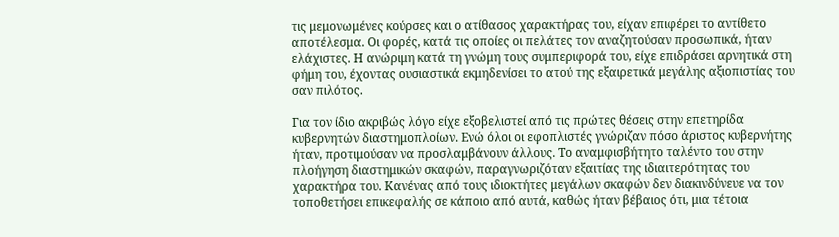τις μεμονωμένες κούρσες και ο ατίθασος χαρακτήρας του, είχαν επιφέρει το αντίθετο αποτέλεσμα. Οι φορές, κατά τις οποίες οι πελάτες τον αναζητούσαν προσωπικά, ήταν ελάχιστες. Η ανώριμη κατά τη γνώμη τους συμπεριφορά του, είχε επιδράσει αρνητικά στη φήμη του, έχοντας ουσιαστικά εκμηδενίσει το ατού της εξαιρετικά μεγάλης αξιοπιστίας του σαν πιλότος.

Για τον ίδιο ακριβώς λόγο είχε εξοβελιστεί από τις πρώτες θέσεις στην επετηρίδα κυβερνητών διαστημοπλοίων. Ενώ όλοι οι εφοπλιστές γνώριζαν πόσο άριστος κυβερνήτης ήταν, προτιμούσαν να προσλαμβάνουν άλλους. Το αναμφισβήτητο ταλέντο του στην πλοήγηση διαστημικών σκαφών, παραγνωριζόταν εξαιτίας της ιδιαιτερότητας του χαρακτήρα του. Κανένας από τους ιδιοκτήτες μεγάλων σκαφών δεν διακινδύνευε να τον τοποθετήσει επικεφαλής σε κάποιο από αυτά, καθώς ήταν βέβαιος ότι, μια τέτοια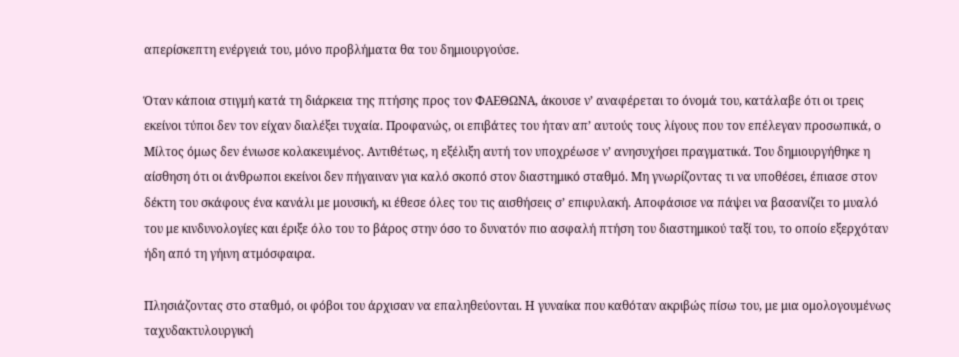απερίσκεπτη ενέργειά του, μόνο προβλήματα θα του δημιουργούσε.

Όταν κάποια στιγμή κατά τη διάρκεια της πτήσης προς τον ΦΑΕΘΩΝΑ, άκουσε ν’ αναφέρεται το όνομά του, κατάλαβε ότι οι τρεις εκείνοι τύποι δεν τον είχαν διαλέξει τυχαία. Προφανώς, οι επιβάτες του ήταν απ’ αυτούς τους λίγους που τον επέλεγαν προσωπικά, ο Μίλτος όμως δεν ένιωσε κολακευμένος. Αντιθέτως, η εξέλιξη αυτή τον υποχρέωσε ν’ ανησυχήσει πραγματικά. Του δημιουργήθηκε η αίσθηση ότι οι άνθρωποι εκείνοι δεν πήγαιναν για καλό σκοπό στον διαστημικό σταθμό. Μη γνωρίζοντας τι να υποθέσει, έπιασε στον δέκτη του σκάφους ένα κανάλι με μουσική, κι έθεσε όλες του τις αισθήσεις σ’ επιφυλακή. Αποφάσισε να πάψει να βασανίζει το μυαλό του με κινδυνολογίες και έριξε όλο του το βάρος στην όσο το δυνατόν πιο ασφαλή πτήση του διαστημικού ταξί του, το οποίο εξερχόταν ήδη από τη γήινη ατμόσφαιρα.

Πλησιάζοντας στο σταθμό, οι φόβοι του άρχισαν να επαληθεύονται. Η γυναίκα που καθόταν ακριβώς πίσω του, με μια ομολογουμένως ταχυδακτυλουργική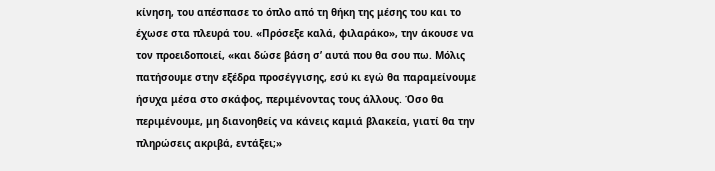κίνηση, του απέσπασε το όπλο από τη θήκη της μέσης του και το έχωσε στα πλευρά του. «Πρόσεξε καλά, φιλαράκο», την άκουσε να τον προειδοποιεί, «και δώσε βάση σ’ αυτά που θα σου πω. Μόλις πατήσουμε στην εξέδρα προσέγγισης, εσύ κι εγώ θα παραμείνουμε ήσυχα μέσα στο σκάφος, περιμένοντας τους άλλους. Όσο θα περιμένουμε, μη διανοηθείς να κάνεις καμιά βλακεία, γιατί θα την πληρώσεις ακριβά, εντάξει;»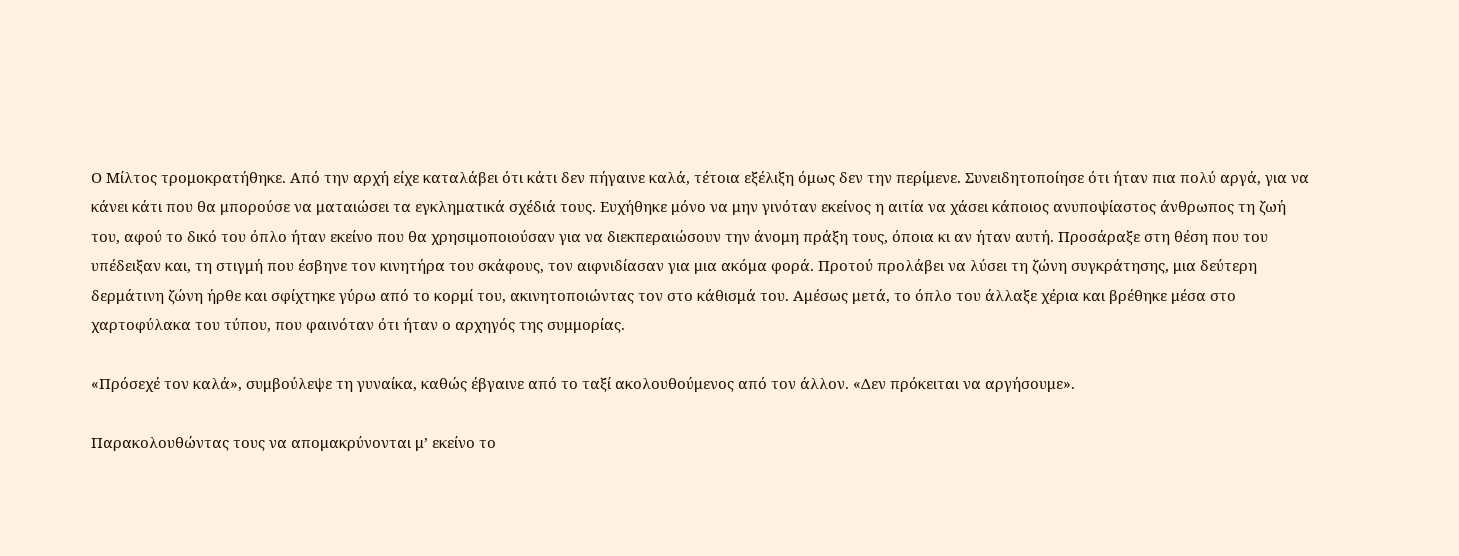Ο Μίλτος τρομοκρατήθηκε. Από την αρχή είχε καταλάβει ότι κάτι δεν πήγαινε καλά, τέτοια εξέλιξη όμως δεν την περίμενε. Συνειδητοποίησε ότι ήταν πια πολύ αργά, για να κάνει κάτι που θα μπορούσε να ματαιώσει τα εγκληματικά σχέδιά τους. Ευχήθηκε μόνο να μην γινόταν εκείνος η αιτία να χάσει κάποιος ανυποψίαστος άνθρωπος τη ζωή του, αφού το δικό του όπλο ήταν εκείνο που θα χρησιμοποιούσαν για να διεκπεραιώσουν την άνομη πράξη τους, όποια κι αν ήταν αυτή. Προσάραξε στη θέση που του υπέδειξαν και, τη στιγμή που έσβηνε τον κινητήρα του σκάφους, τον αιφνιδίασαν για μια ακόμα φορά. Προτού προλάβει να λύσει τη ζώνη συγκράτησης, μια δεύτερη δερμάτινη ζώνη ήρθε και σφίχτηκε γύρω από το κορμί του, ακινητοποιώντας τον στο κάθισμά του. Αμέσως μετά, το όπλο του άλλαξε χέρια και βρέθηκε μέσα στο χαρτοφύλακα του τύπου, που φαινόταν ότι ήταν ο αρχηγός της συμμορίας.

«Πρόσεχέ τον καλά», συμβούλεψε τη γυναίκα, καθώς έβγαινε από το ταξί ακολουθούμενος από τον άλλον. «Δεν πρόκειται να αργήσουμε».

Παρακολουθώντας τους να απομακρύνονται μ’ εκείνο το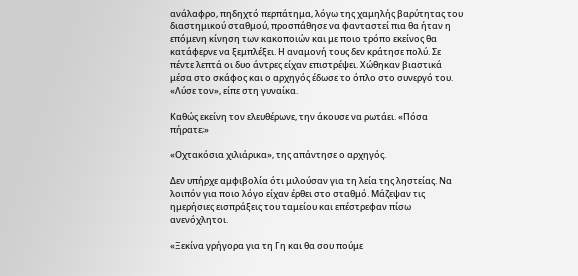ανάλαφρο, πηδηχτό περπάτημα, λόγω της χαμηλής βαρύτητας του διαστημικού σταθμού, προσπάθησε να φανταστεί πια θα ήταν η επόμενη κίνηση των κακοποιών και με ποιο τρόπο εκείνος θα κατάφερνε να ξεμπλέξει. Η αναμονή τους δεν κράτησε πολύ. Σε πέντε λεπτά οι δυο άντρες είχαν επιστρέψει. Χώθηκαν βιαστικά μέσα στο σκάφος και ο αρχηγός έδωσε το όπλο στο συνεργό του. «Λύσε τον», είπε στη γυναίκα.

Καθώς εκείνη τον ελευθέρωνε, την άκουσε να ρωτάει. «Πόσα πήρατε;»

«Οχτακόσια χιλιάρικα», της απάντησε ο αρχηγός.

Δεν υπήρχε αμφιβολία ότι μιλούσαν για τη λεία της ληστείας. Να λοιπόν για ποιο λόγο είχαν έρθει στο σταθμό. Μάζεψαν τις ημερήσιες εισπράξεις του ταμείου και επέστρεφαν πίσω ανενόχλητοι.

«Ξεκίνα γρήγορα για τη Γη και θα σου πούμε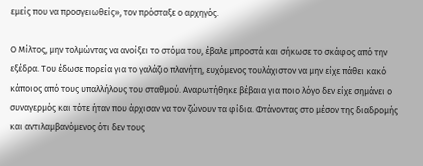εμείς που να προσγειωθείς», τον πρόσταξε ο αρχηγός.

Ο Μίλτος, μην τολμώντας να ανοίξει το στόμα του, έβαλε μπροστά και σήκωσε το σκάφος από την εξέδρα. Του έδωσε πορεία για το γαλάζιο πλανήτη, ευχόμενος τουλάχιστον να μην είχε πάθει κακό κάποιος από τους υπαλλήλους του σταθμού. Αναρωτήθηκε βέβαια για ποιο λόγο δεν είχε σημάνει ο συναγερμός και τότε ήταν που άρχισαν να τον ζώνουν τα φίδια. Φτάνοντας στο μέσον της διαδρομής και αντιλαμβανόμενος ότι δεν τους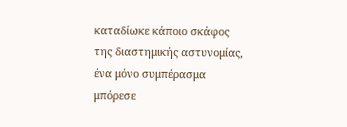καταδίωκε κάποιο σκάφος της διαστημικής αστυνομίας, ένα μόνο συμπέρασμα μπόρεσε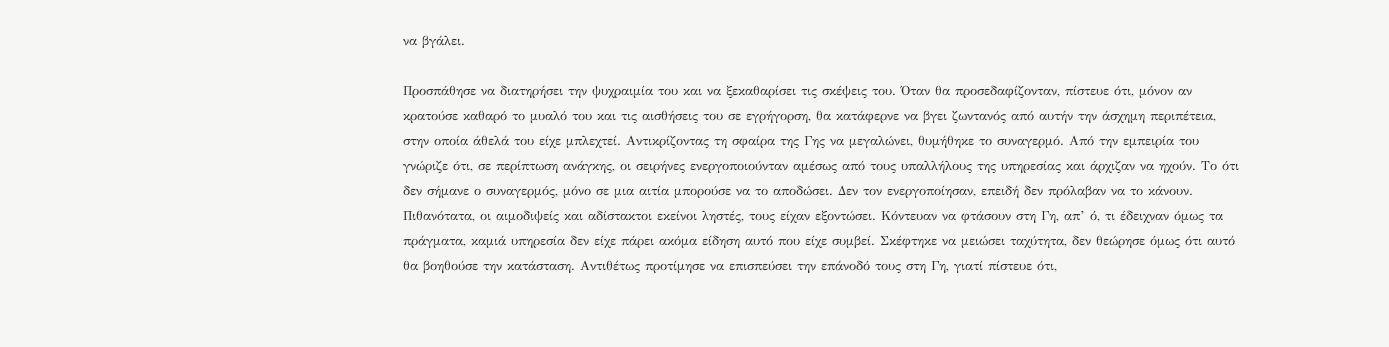να βγάλει.

Προσπάθησε να διατηρήσει την ψυχραιμία του και να ξεκαθαρίσει τις σκέψεις του. Όταν θα προσεδαφίζονταν, πίστευε ότι, μόνον αν κρατούσε καθαρό το μυαλό του και τις αισθήσεις του σε εγρήγορση, θα κατάφερνε να βγει ζωντανός από αυτήν την άσχημη περιπέτεια, στην οποία άθελά του είχε μπλεχτεί. Αντικρίζοντας τη σφαίρα της Γης να μεγαλώνει, θυμήθηκε το συναγερμό. Από την εμπειρία του γνώριζε ότι, σε περίπτωση ανάγκης, οι σειρήνες ενεργοποιούνταν αμέσως από τους υπαλλήλους της υπηρεσίας και άρχιζαν να ηχούν. Το ότι δεν σήμανε ο συναγερμός, μόνο σε μια αιτία μπορούσε να το αποδώσει. Δεν τον ενεργοποίησαν, επειδή δεν πρόλαβαν να το κάνουν. Πιθανότατα, οι αιμοδιψείς και αδίστακτοι εκείνοι ληστές, τους είχαν εξοντώσει. Κόντευαν να φτάσουν στη Γη, απ’ ό, τι έδειχναν όμως τα πράγματα, καμιά υπηρεσία δεν είχε πάρει ακόμα είδηση αυτό που είχε συμβεί. Σκέφτηκε να μειώσει ταχύτητα, δεν θεώρησε όμως ότι αυτό θα βοηθούσε την κατάσταση. Αντιθέτως προτίμησε να επισπεύσει την επάνοδό τους στη Γη, γιατί πίστευε ότι,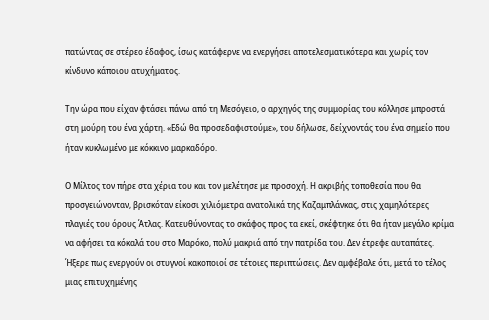πατώντας σε στέρεο έδαφος, ίσως κατάφερνε να ενεργήσει αποτελεσματικότερα και χωρίς τον κίνδυνο κάποιου ατυχήματος.

Την ώρα που είχαν φτάσει πάνω από τη Μεσόγειο, ο αρχηγός της συμμορίας του κόλλησε μπροστά στη μούρη του ένα χάρτη. «Εδώ θα προσεδαφιστούμε», του δήλωσε, δείχνοντάς του ένα σημείο που ήταν κυκλωμένο με κόκκινο μαρκαδόρο.

Ο Μίλτος τον πήρε στα χέρια του και τον μελέτησε με προσοχή. Η ακριβής τοποθεσία που θα προσγειώνονταν, βρισκόταν είκοσι χιλιόμετρα ανατολικά της Καζαμπλάνκας, στις χαμηλότερες πλαγιές του όρους Άτλας. Κατευθύνοντας το σκάφος προς τα εκεί, σκέφτηκε ότι θα ήταν μεγάλο κρίμα να αφήσει τα κόκαλά του στο Μαρόκο, πολύ μακριά από την πατρίδα του. Δεν έτρεφε αυταπάτες. Ήξερε πως ενεργούν οι στυγνοί κακοποιοί σε τέτοιες περιπτώσεις. Δεν αμφέβαλε ότι, μετά το τέλος μιας επιτυχημένης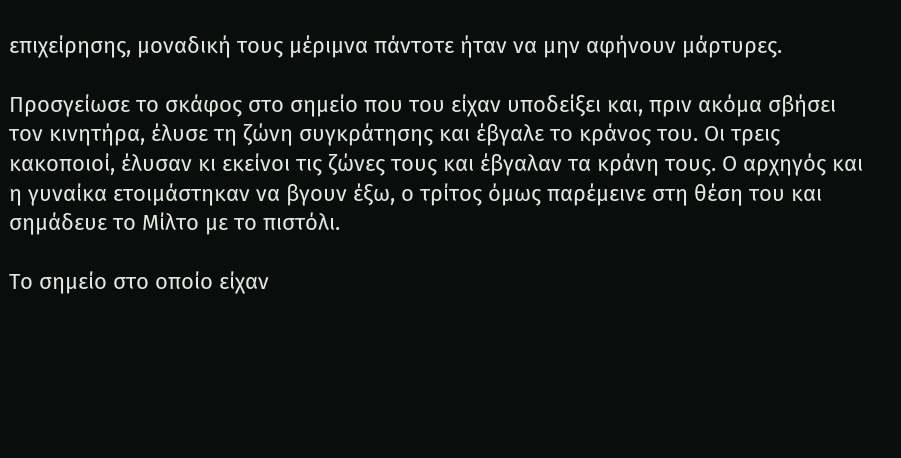επιχείρησης, μοναδική τους μέριμνα πάντοτε ήταν να μην αφήνουν μάρτυρες.

Προσγείωσε το σκάφος στο σημείο που του είχαν υποδείξει και, πριν ακόμα σβήσει τον κινητήρα, έλυσε τη ζώνη συγκράτησης και έβγαλε το κράνος του. Οι τρεις κακοποιοί, έλυσαν κι εκείνοι τις ζώνες τους και έβγαλαν τα κράνη τους. Ο αρχηγός και η γυναίκα ετοιμάστηκαν να βγουν έξω, ο τρίτος όμως παρέμεινε στη θέση του και σημάδευε το Μίλτο με το πιστόλι.

Το σημείο στο οποίο είχαν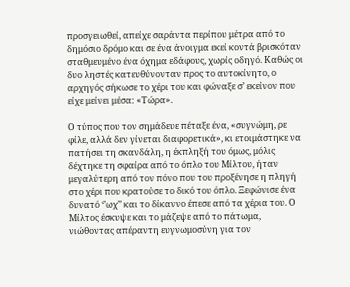προσγειωθεί, απείχε σαράντα περίπου μέτρα από το δημόσιο δρόμο και σε ένα άνοιγμα εκεί κοντά βρισκόταν σταθμευμένο ένα όχημα εδάφους, χωρίς οδηγό. Καθώς οι δυο ληστές κατευθύνονταν προς το αυτοκίνητο, ο αρχηγός σήκωσε το χέρι του και φώναξε σ’ εκείνον που είχε μείνει μέσα: «Τώρα».

Ο τύπος που τον σημάδευε πέταξε ένα, «συγνώμη, ρε φίλε, αλλά δεν γίνεται διαφορετικά», κι ετοιμάστηκε να πατήσει τη σκανδάλη, η έκπληξή του όμως, μόλις δέχτηκε τη σφαίρα από το όπλο του Μίλτου, ήταν μεγαλύτερη από τον πόνο που του προξένησε η πληγή στο χέρι που κρατούσε το δικό του όπλο. Ξεφώνισε ένα δυνατό ‘’ωχ’’ και το δίκαννο έπεσε από τα χέρια του. Ο Μίλτος έσκυψε και το μάζεψε από το πάτωμα, νιώθοντας απέραντη ευγνωμοσύνη για τον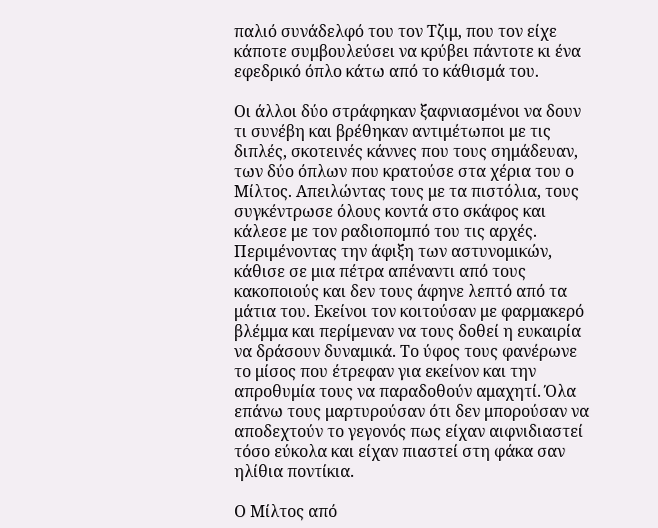παλιό συνάδελφό του τον Τζιμ, που τον είχε κάποτε συμβουλεύσει να κρύβει πάντοτε κι ένα εφεδρικό όπλο κάτω από το κάθισμά του.

Οι άλλοι δύο στράφηκαν ξαφνιασμένοι να δουν τι συνέβη και βρέθηκαν αντιμέτωποι με τις διπλές, σκοτεινές κάννες που τους σημάδευαν, των δύο όπλων που κρατούσε στα χέρια του ο Μίλτος. Απειλώντας τους με τα πιστόλια, τους συγκέντρωσε όλους κοντά στο σκάφος και κάλεσε με τον ραδιοπομπό του τις αρχές. Περιμένοντας την άφιξη των αστυνομικών, κάθισε σε μια πέτρα απέναντι από τους κακοποιούς και δεν τους άφηνε λεπτό από τα μάτια του. Εκείνοι τον κοιτούσαν με φαρμακερό βλέμμα και περίμεναν να τους δοθεί η ευκαιρία να δράσουν δυναμικά. Το ύφος τους φανέρωνε το μίσος που έτρεφαν για εκείνον και την απροθυμία τους να παραδοθούν αμαχητί. Όλα επάνω τους μαρτυρούσαν ότι δεν μπορούσαν να αποδεχτούν το γεγονός πως είχαν αιφνιδιαστεί τόσο εύκολα και είχαν πιαστεί στη φάκα σαν ηλίθια ποντίκια.

Ο Μίλτος από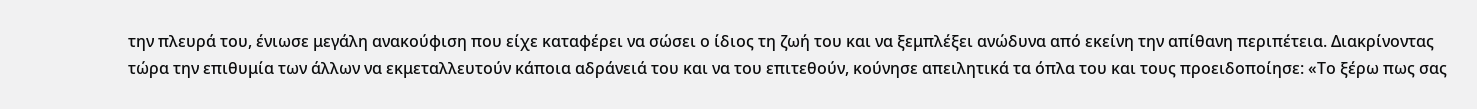την πλευρά του, ένιωσε μεγάλη ανακούφιση που είχε καταφέρει να σώσει ο ίδιος τη ζωή του και να ξεμπλέξει ανώδυνα από εκείνη την απίθανη περιπέτεια. Διακρίνοντας τώρα την επιθυμία των άλλων να εκμεταλλευτούν κάποια αδράνειά του και να του επιτεθούν, κούνησε απειλητικά τα όπλα του και τους προειδοποίησε: «Το ξέρω πως σας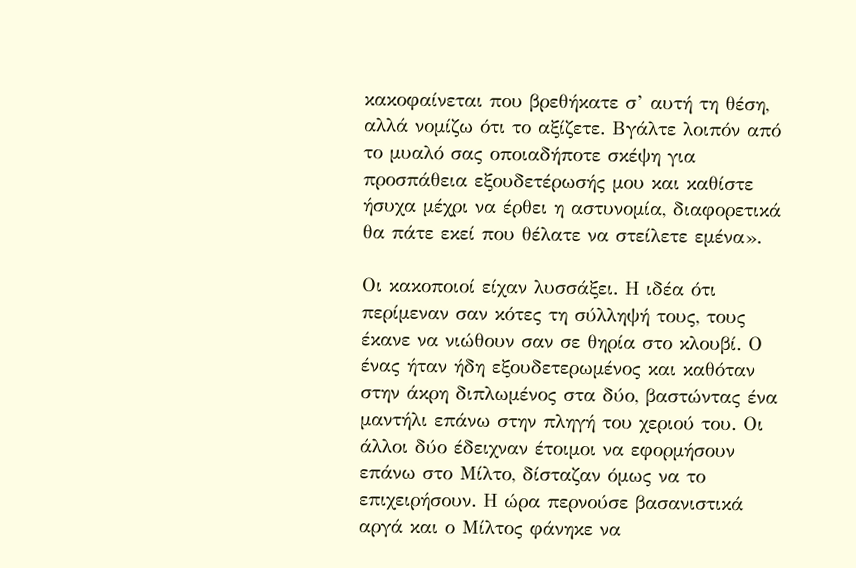κακοφαίνεται που βρεθήκατε σ’ αυτή τη θέση, αλλά νομίζω ότι το αξίζετε. Βγάλτε λοιπόν από το μυαλό σας οποιαδήποτε σκέψη για προσπάθεια εξουδετέρωσής μου και καθίστε ήσυχα μέχρι να έρθει η αστυνομία, διαφορετικά θα πάτε εκεί που θέλατε να στείλετε εμένα».

Οι κακοποιοί είχαν λυσσάξει. Η ιδέα ότι περίμεναν σαν κότες τη σύλληψή τους, τους έκανε να νιώθουν σαν σε θηρία στο κλουβί. Ο ένας ήταν ήδη εξουδετερωμένος και καθόταν στην άκρη διπλωμένος στα δύο, βαστώντας ένα μαντήλι επάνω στην πληγή του χεριού του. Οι άλλοι δύο έδειχναν έτοιμοι να εφορμήσουν επάνω στο Μίλτο, δίσταζαν όμως να το επιχειρήσουν. Η ώρα περνούσε βασανιστικά αργά και ο Μίλτος φάνηκε να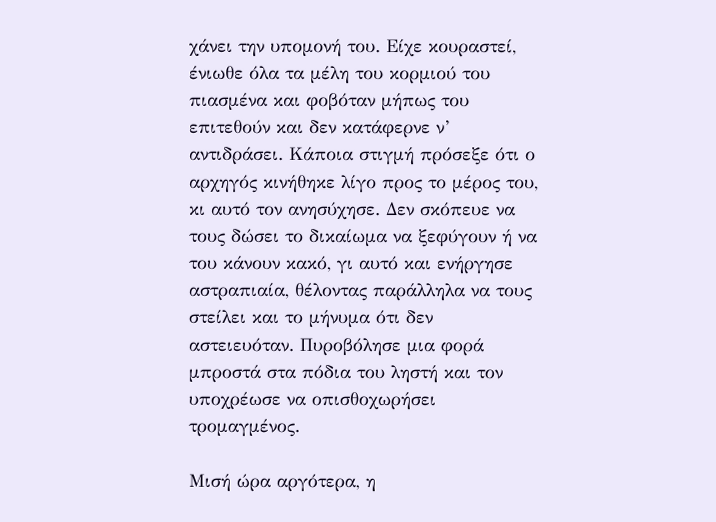χάνει την υπομονή του. Είχε κουραστεί, ένιωθε όλα τα μέλη του κορμιού του πιασμένα και φοβόταν μήπως του επιτεθούν και δεν κατάφερνε ν’ αντιδράσει. Κάποια στιγμή πρόσεξε ότι ο αρχηγός κινήθηκε λίγο προς το μέρος του, κι αυτό τον ανησύχησε. Δεν σκόπευε να τους δώσει το δικαίωμα να ξεφύγουν ή να του κάνουν κακό, γι αυτό και ενήργησε αστραπιαία, θέλοντας παράλληλα να τους στείλει και το μήνυμα ότι δεν αστειευόταν. Πυροβόλησε μια φορά μπροστά στα πόδια του ληστή και τον υποχρέωσε να οπισθοχωρήσει τρομαγμένος.

Μισή ώρα αργότερα, η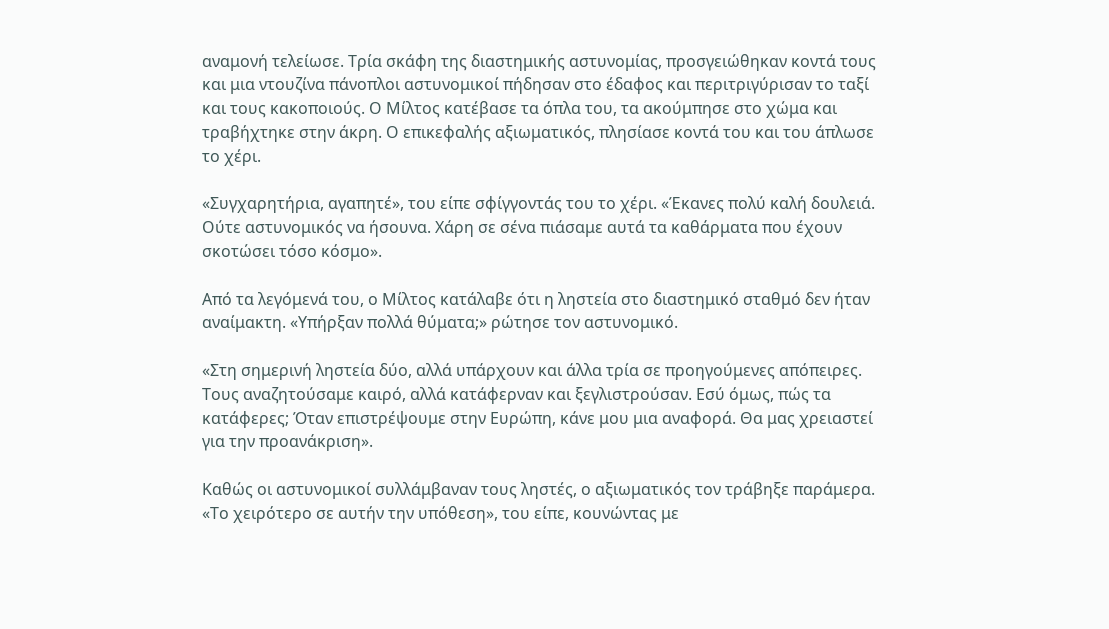αναμονή τελείωσε. Τρία σκάφη της διαστημικής αστυνομίας, προσγειώθηκαν κοντά τους και μια ντουζίνα πάνοπλοι αστυνομικοί πήδησαν στο έδαφος και περιτριγύρισαν το ταξί και τους κακοποιούς. Ο Μίλτος κατέβασε τα όπλα του, τα ακούμπησε στο χώμα και τραβήχτηκε στην άκρη. Ο επικεφαλής αξιωματικός, πλησίασε κοντά του και του άπλωσε το χέρι.

«Συγχαρητήρια, αγαπητέ», του είπε σφίγγοντάς του το χέρι. «Έκανες πολύ καλή δουλειά. Ούτε αστυνομικός να ήσουνα. Χάρη σε σένα πιάσαμε αυτά τα καθάρματα που έχουν σκοτώσει τόσο κόσμο».

Από τα λεγόμενά του, ο Μίλτος κατάλαβε ότι η ληστεία στο διαστημικό σταθμό δεν ήταν αναίμακτη. «Υπήρξαν πολλά θύματα;» ρώτησε τον αστυνομικό.

«Στη σημερινή ληστεία δύο, αλλά υπάρχουν και άλλα τρία σε προηγούμενες απόπειρες. Τους αναζητούσαμε καιρό, αλλά κατάφερναν και ξεγλιστρούσαν. Εσύ όμως, πώς τα κατάφερες; Όταν επιστρέψουμε στην Ευρώπη, κάνε μου μια αναφορά. Θα μας χρειαστεί για την προανάκριση».

Καθώς οι αστυνομικοί συλλάμβαναν τους ληστές, ο αξιωματικός τον τράβηξε παράμερα. «Το χειρότερο σε αυτήν την υπόθεση», του είπε, κουνώντας με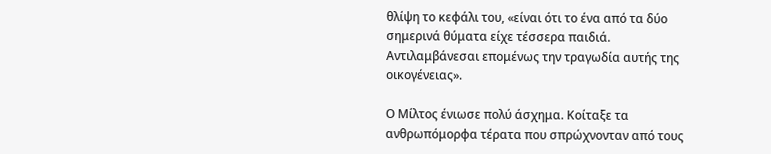θλίψη το κεφάλι του, «είναι ότι το ένα από τα δύο σημερινά θύματα είχε τέσσερα παιδιά. Αντιλαμβάνεσαι επομένως την τραγωδία αυτής της οικογένειας».

Ο Μίλτος ένιωσε πολύ άσχημα. Κοίταξε τα ανθρωπόμορφα τέρατα που σπρώχνονταν από τους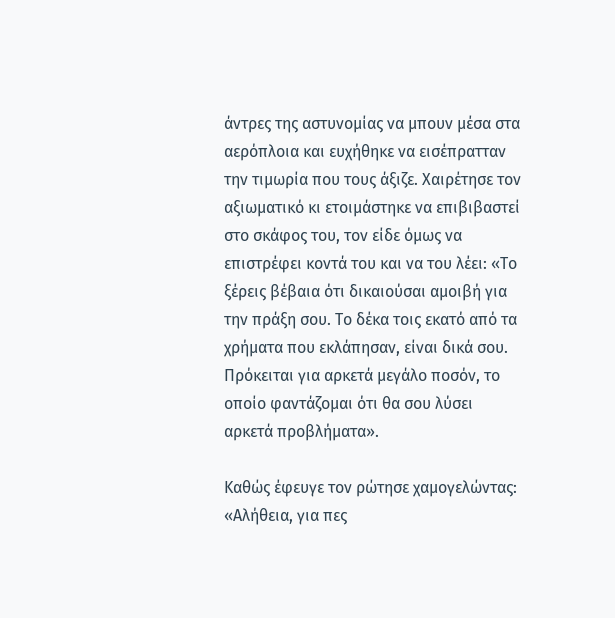άντρες της αστυνομίας να μπουν μέσα στα αερόπλοια και ευχήθηκε να εισέπρατταν την τιμωρία που τους άξιζε. Χαιρέτησε τον αξιωματικό κι ετοιμάστηκε να επιβιβαστεί στο σκάφος του, τον είδε όμως να επιστρέφει κοντά του και να του λέει: «Το ξέρεις βέβαια ότι δικαιούσαι αμοιβή για την πράξη σου. Το δέκα τοις εκατό από τα χρήματα που εκλάπησαν, είναι δικά σου. Πρόκειται για αρκετά μεγάλο ποσόν, το οποίο φαντάζομαι ότι θα σου λύσει αρκετά προβλήματα».

Καθώς έφευγε τον ρώτησε χαμογελώντας: «Αλήθεια, για πες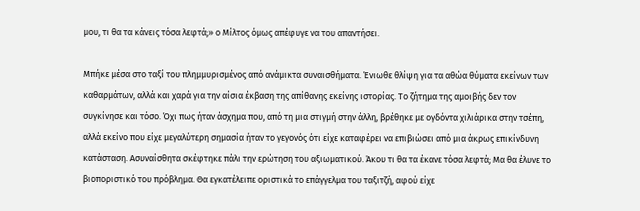μου, τι θα τα κάνεις τόσα λεφτά;» ο Μίλτος όμως απέφυγε να του απαντήσει.

Μπήκε μέσα στο ταξί του πλημμυρισμένος από ανάμικτα συναισθήματα. Ένιωθε θλίψη για τα αθώα θύματα εκείνων των καθαρμάτων, αλλά και χαρά για την αίσια έκβαση της απίθανης εκείνης ιστορίας. Το ζήτημα της αμοιβής δεν τον συγκίνησε και τόσο. Όχι πως ήταν άσχημα που, από τη μια στιγμή στην άλλη, βρέθηκε με ογδόντα χιλιάρικα στην τσέπη, αλλά εκείνο που είχε μεγαλύτερη σημασία ήταν το γεγονός ότι είχε καταφέρει να επιβιώσει από μια άκρως επικίνδυνη κατάσταση. Ασυναίσθητα σκέφτηκε πάλι την ερώτηση του αξιωματικού. Άκου τι θα τα έκανε τόσα λεφτά; Μα θα έλυνε το βιοποριστικό του πρόβλημα. Θα εγκατέλειπε οριστικά το επάγγελμα του ταξιτζή, αφού είχε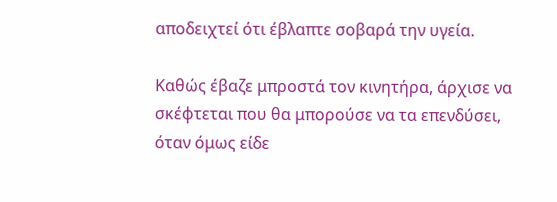αποδειχτεί ότι έβλαπτε σοβαρά την υγεία.

Καθώς έβαζε μπροστά τον κινητήρα, άρχισε να σκέφτεται που θα μπορούσε να τα επενδύσει, όταν όμως είδε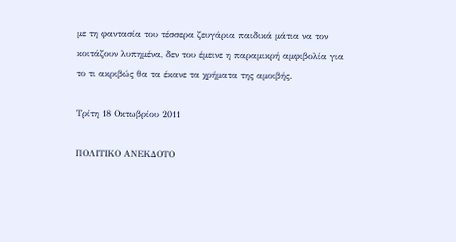με τη φαντασία του τέσσερα ζευγάρια παιδικά μάτια να τον κοιτάζουν λυπημένα, δεν του έμεινε η παραμικρή αμφιβολία για το τι ακριβώς θα τα έκανε τα χρήματα της αμοιβής.

Τρίτη 18 Οκτωβρίου 2011

ΠΟΛΙΤΙΚΟ ΑΝΕΚΔΟΤΟ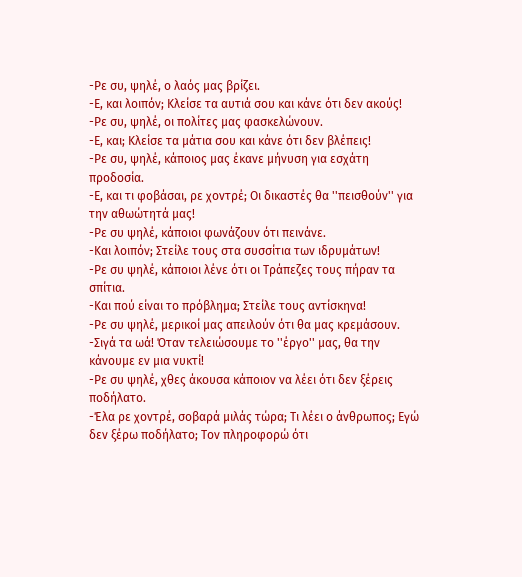-Ρε συ, ψηλέ, ο λαός μας βρίζει.
-Ε, και λοιπόν; Κλείσε τα αυτιά σου και κάνε ότι δεν ακούς!
-Ρε συ, ψηλέ, οι πολίτες μας φασκελώνουν.
-Ε, και; Κλείσε τα μάτια σου και κάνε ότι δεν βλέπεις!
-Ρε συ, ψηλέ, κάποιος μας έκανε μήνυση για εσχάτη προδοσία.
-Ε, και τι φοβάσαι, ρε χοντρέ; Οι δικαστές θα ''πεισθούν'' για την αθωώτητά μας!
-Ρε συ ψηλέ, κάποιοι φωνάζουν ότι πεινάνε.
-Και λοιπόν; Στείλε τους στα συσσίτια των ιδρυμάτων!
-Ρε συ ψηλέ, κάποιοι λένε ότι οι Τράπεζες τους πήραν τα σπίτια.
-Και πού είναι το πρόβλημα; Στείλε τους αντίσκηνα!
-Ρε συ ψηλέ, μερικοί μας απειλούν ότι θα μας κρεμάσουν.
-Σιγά τα ωά! Όταν τελειώσουμε το ''έργο'' μας, θα την κάνουμε εν μια νυκτί!
-Ρε συ ψηλέ, χθες άκουσα κάποιον να λέει ότι δεν ξέρεις ποδήλατο.
-Έλα ρε χοντρέ, σοβαρά μιλάς τώρα; Τι λέει ο άνθρωπος; Εγώ δεν ξέρω ποδήλατο; Τον πληροφορώ ότι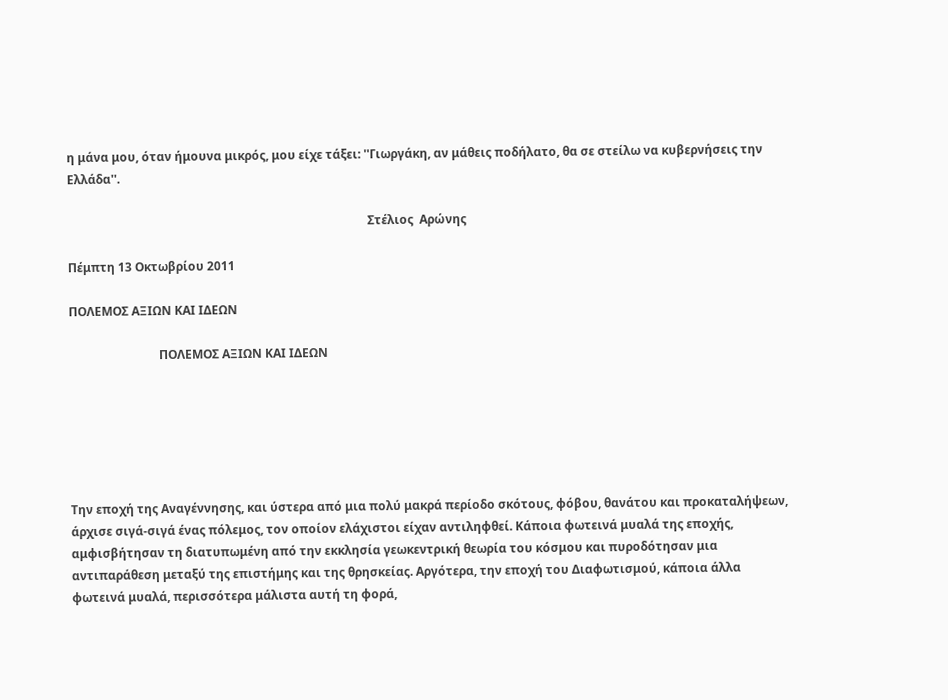η μάνα μου, όταν ήμουνα μικρός, μου είχε τάξει: ''Γιωργάκη, αν μάθεις ποδήλατο, θα σε στείλω να κυβερνήσεις την Ελλάδα''.

                                                                                                    Στέλιος  Αρώνης

Πέμπτη 13 Οκτωβρίου 2011

ΠΟΛΕΜΟΣ ΑΞΙΩΝ ΚΑΙ ΙΔΕΩΝ

                              ΠΟΛΕΜΟΣ ΑΞΙΩΝ ΚΑΙ ΙΔΕΩΝ






Την εποχή της Αναγέννησης, και ύστερα από μια πολύ μακρά περίοδο σκότους, φόβου, θανάτου και προκαταλήψεων, άρχισε σιγά-σιγά ένας πόλεμος, τον οποίον ελάχιστοι είχαν αντιληφθεί. Κάποια φωτεινά μυαλά της εποχής, αμφισβήτησαν τη διατυπωμένη από την εκκλησία γεωκεντρική θεωρία του κόσμου και πυροδότησαν μια αντιπαράθεση μεταξύ της επιστήμης και της θρησκείας. Αργότερα, την εποχή του Διαφωτισμού, κάποια άλλα φωτεινά μυαλά, περισσότερα μάλιστα αυτή τη φορά,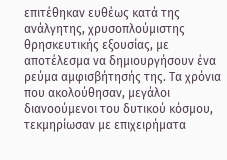επιτέθηκαν ευθέως κατά της ανάλγητης, χρυσοπλούμιστης θρησκευτικής εξουσίας, με αποτέλεσμα να δημιουργήσουν ένα ρεύμα αμφισβήτησής της. Τα χρόνια που ακολούθησαν, μεγάλοι διανοούμενοι του δυτικού κόσμου, τεκμηρίωσαν με επιχειρήματα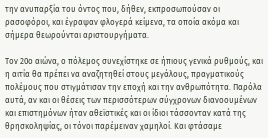την ανυπαρξία του όντος που, δήθεν, εκπροσωπούσαν οι ρασοφόροι, και έγραψαν φλογερά κείμενα, τα οποία ακόμα και σήμερα θεωρούνται αριστουργήματα.

Τον 20ο αιώνα, ο πόλεμος συνεχίστηκε σε ήπιους γενικά ρυθμούς, και η αιτία θα πρέπει να αναζητηθεί στους μεγάλους, πραγματικούς πολέμους που στιγμάτισαν την εποχή και την ανθρωπότητα. Παρόλα αυτά, αν και οι θέσεις των περισσότερων σύγχρονων διανοουμένων και επιστημόνων ήταν αθεϊστικές και οι ίδιοι τάσσονταν κατά της θρησκοληψίας, οι τόνοι παρέμειναν χαμηλοί. Και φτάσαμε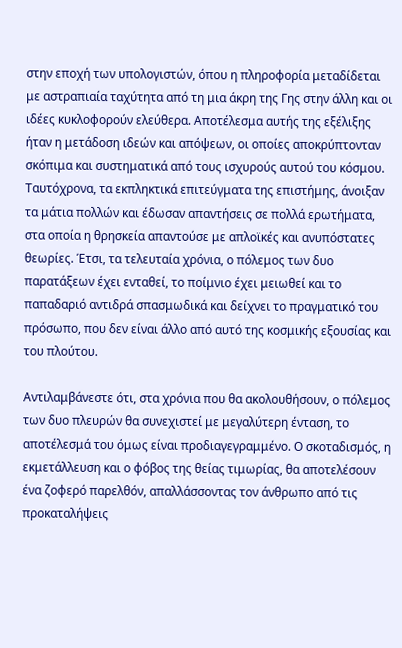στην εποχή των υπολογιστών, όπου η πληροφορία μεταδίδεται με αστραπιαία ταχύτητα από τη μια άκρη της Γης στην άλλη και οι ιδέες κυκλοφορούν ελεύθερα. Αποτέλεσμα αυτής της εξέλιξης ήταν η μετάδοση ιδεών και απόψεων, οι οποίες αποκρύπτονταν σκόπιμα και συστηματικά από τους ισχυρούς αυτού του κόσμου. Ταυτόχρονα, τα εκπληκτικά επιτεύγματα της επιστήμης, άνοιξαν τα μάτια πολλών και έδωσαν απαντήσεις σε πολλά ερωτήματα, στα οποία η θρησκεία απαντούσε με απλοϊκές και ανυπόστατες θεωρίες. Έτσι, τα τελευταία χρόνια, ο πόλεμος των δυο παρατάξεων έχει ενταθεί, το ποίμνιο έχει μειωθεί και το παπαδαριό αντιδρά σπασμωδικά και δείχνει το πραγματικό του πρόσωπο, που δεν είναι άλλο από αυτό της κοσμικής εξουσίας και του πλούτου.

Αντιλαμβάνεστε ότι, στα χρόνια που θα ακολουθήσουν, ο πόλεμος των δυο πλευρών θα συνεχιστεί με μεγαλύτερη ένταση, το αποτέλεσμά του όμως είναι προδιαγεγραμμένο. Ο σκοταδισμός, η εκμετάλλευση και ο φόβος της θείας τιμωρίας, θα αποτελέσουν ένα ζοφερό παρελθόν, απαλλάσσοντας τον άνθρωπο από τις προκαταλήψεις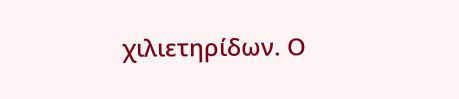χιλιετηρίδων. Ο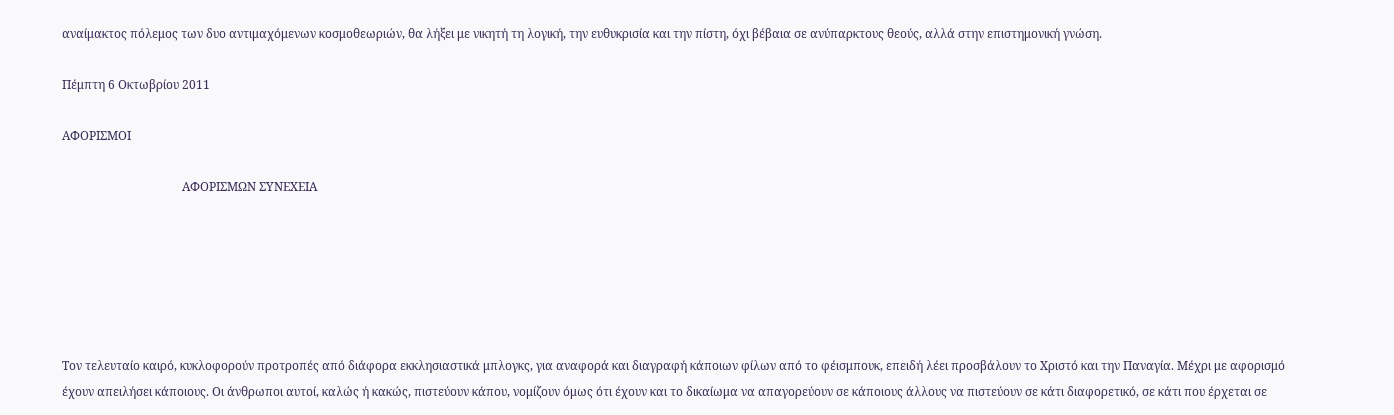αναίμακτος πόλεμος των δυο αντιμαχόμενων κοσμοθεωριών, θα λήξει με νικητή τη λογική, την ευθυκρισία και την πίστη, όχι βέβαια σε ανύπαρκτους θεούς, αλλά στην επιστημονική γνώση.

Πέμπτη 6 Οκτωβρίου 2011

ΑΦΟΡΙΣΜΟΙ

                                        ΑΦΟΡΙΣΜΩΝ ΣΥΝΕΧΕΙΑ






Τον τελευταίο καιρό, κυκλοφορούν προτροπές από διάφορα εκκλησιαστικά μπλογκς, για αναφορά και διαγραφή κάποιων φίλων από το φέισμπουκ, επειδή λέει προσβάλουν το Χριστό και την Παναγία. Μέχρι με αφορισμό έχουν απειλήσει κάποιους. Οι άνθρωποι αυτοί, καλώς ή κακώς, πιστεύουν κάπου, νομίζουν όμως ότι έχουν και το δικαίωμα να απαγορεύουν σε κάποιους άλλους να πιστεύουν σε κάτι διαφορετικό, σε κάτι που έρχεται σε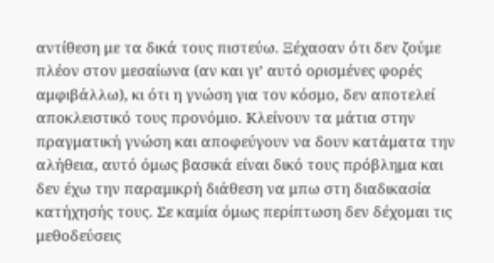αντίθεση με τα δικά τους πιστεύω. Ξέχασαν ότι δεν ζούμε πλέον στον μεσαίωνα (αν και γι’ αυτό ορισμένες φορές αμφιβάλλω), κι ότι η γνώση για τον κόσμο, δεν αποτελεί αποκλειστικό τους προνόμιο. Κλείνουν τα μάτια στην πραγματική γνώση και αποφεύγουν να δουν κατάματα την αλήθεια, αυτό όμως βασικά είναι δικό τους πρόβλημα και δεν έχω την παραμικρή διάθεση να μπω στη διαδικασία κατήχησής τους. Σε καμία όμως περίπτωση δεν δέχομαι τις μεθοδεύσεις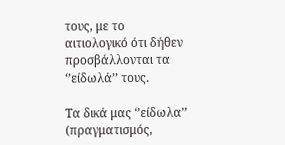τους, με το αιτιολογικό ότι δήθεν προσβάλλονται τα ‘’είδωλά’’ τους.

Τα δικά μας ‘’είδωλα’’ (πραγματισμός,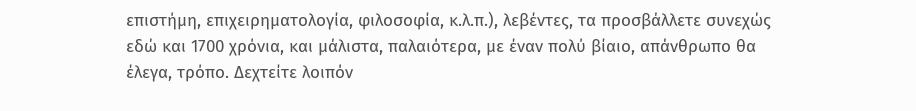επιστήμη, επιχειρηματολογία, φιλοσοφία, κ.λ.π.), λεβέντες, τα προσβάλλετε συνεχώς εδώ και 1700 χρόνια, και μάλιστα, παλαιότερα, με έναν πολύ βίαιο, απάνθρωπο θα έλεγα, τρόπο. Δεχτείτε λοιπόν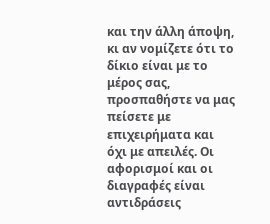και την άλλη άποψη, κι αν νομίζετε ότι το δίκιο είναι με το μέρος σας, προσπαθήστε να μας πείσετε με επιχειρήματα και όχι με απειλές. Οι αφορισμοί και οι διαγραφές είναι αντιδράσεις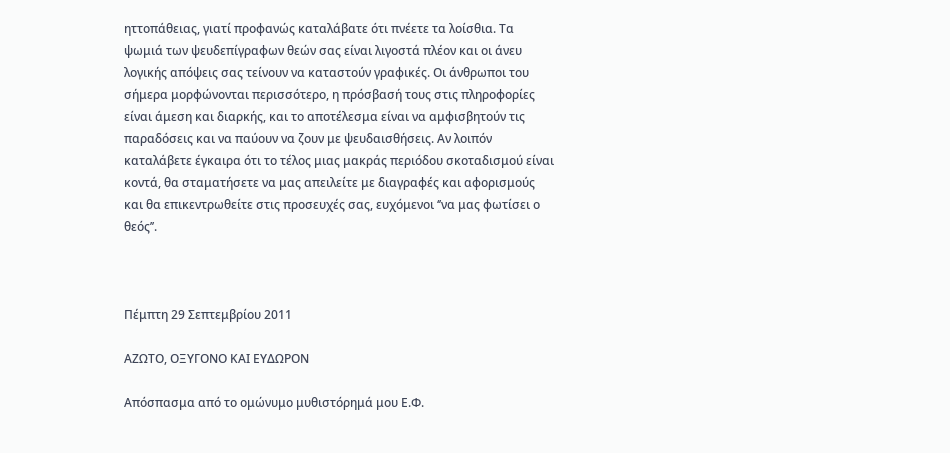ηττοπάθειας, γιατί προφανώς καταλάβατε ότι πνέετε τα λοίσθια. Τα ψωμιά των ψευδεπίγραφων θεών σας είναι λιγοστά πλέον και οι άνευ λογικής απόψεις σας τείνουν να καταστούν γραφικές. Οι άνθρωποι του σήμερα μορφώνονται περισσότερο, η πρόσβασή τους στις πληροφορίες είναι άμεση και διαρκής, και το αποτέλεσμα είναι να αμφισβητούν τις παραδόσεις και να παύουν να ζουν με ψευδαισθήσεις. Αν λοιπόν καταλάβετε έγκαιρα ότι το τέλος μιας μακράς περιόδου σκοταδισμού είναι κοντά, θα σταματήσετε να μας απειλείτε με διαγραφές και αφορισμούς και θα επικεντρωθείτε στις προσευχές σας, ευχόμενοι ‘’να μας φωτίσει ο θεός’’.



Πέμπτη 29 Σεπτεμβρίου 2011

ΑΖΩΤΟ, ΟΞΥΓΟΝΟ ΚΑΙ ΕΥΔΩΡΟΝ

Απόσπασμα από το ομώνυμο μυθιστόρημά μου Ε.Φ.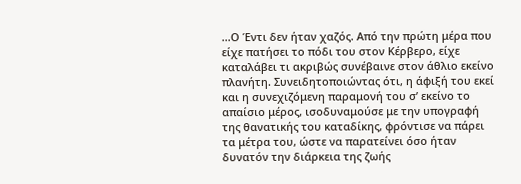...Ο Έντι δεν ήταν χαζός. Από την πρώτη μέρα που είχε πατήσει το πόδι του στον Κέρβερο, είχε καταλάβει τι ακριβώς συνέβαινε στον άθλιο εκείνο πλανήτη. Συνειδητοποιώντας ότι, η άφιξή του εκεί και η συνεχιζόμενη παραμονή του σ’ εκείνο το απαίσιο μέρος, ισοδυναμούσε με την υπογραφή της θανατικής του καταδίκης, φρόντισε να πάρει τα μέτρα του, ώστε να παρατείνει όσο ήταν δυνατόν την διάρκεια της ζωής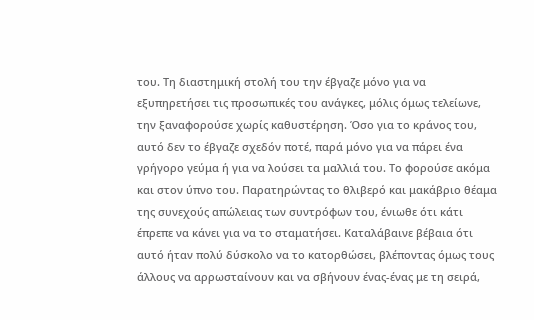του. Τη διαστημική στολή του την έβγαζε μόνο για να εξυπηρετήσει τις προσωπικές του ανάγκες, μόλις όμως τελείωνε, την ξαναφορούσε χωρίς καθυστέρηση. Όσο για το κράνος του, αυτό δεν το έβγαζε σχεδόν ποτέ, παρά μόνο για να πάρει ένα γρήγορο γεύμα ή για να λούσει τα μαλλιά του. Το φορούσε ακόμα και στον ύπνο του. Παρατηρώντας το θλιβερό και μακάβριο θέαμα της συνεχούς απώλειας των συντρόφων του, ένιωθε ότι κάτι έπρεπε να κάνει για να το σταματήσει. Καταλάβαινε βέβαια ότι αυτό ήταν πολύ δύσκολο να το κατορθώσει, βλέποντας όμως τους άλλους να αρρωσταίνουν και να σβήνουν ένας-ένας με τη σειρά,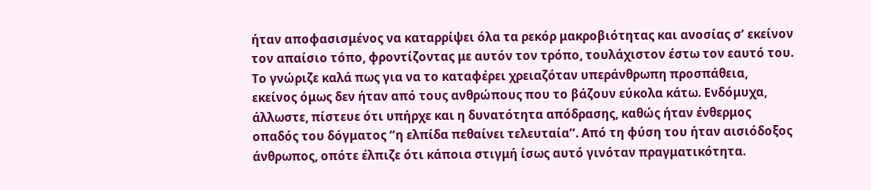ήταν αποφασισμένος να καταρρίψει όλα τα ρεκόρ μακροβιότητας και ανοσίας σ’ εκείνον τον απαίσιο τόπο, φροντίζοντας με αυτόν τον τρόπο, τουλάχιστον έστω τον εαυτό του. Το γνώριζε καλά πως για να το καταφέρει χρειαζόταν υπεράνθρωπη προσπάθεια, εκείνος όμως δεν ήταν από τους ανθρώπους που το βάζουν εύκολα κάτω. Ενδόμυχα, άλλωστε, πίστευε ότι υπήρχε και η δυνατότητα απόδρασης, καθώς ήταν ένθερμος οπαδός του δόγματος ‘’η ελπίδα πεθαίνει τελευταία’’. Από τη φύση του ήταν αισιόδοξος άνθρωπος, οπότε έλπιζε ότι κάποια στιγμή ίσως αυτό γινόταν πραγματικότητα.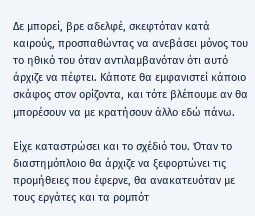Δε μπορεί, βρε αδελφέ, σκεφτόταν κατά καιρούς, προσπαθώντας να ανεβάσει μόνος του το ηθικό του όταν αντιλαμβανόταν ότι αυτό άρχιζε να πέφτει. Κάποτε θα εμφανιστεί κάποιο σκάφος στον ορίζοντα, και τότε βλέπουμε αν θα μπορέσουν να με κρατήσουν άλλο εδώ πάνω.

Είχε καταστρώσει και το σχέδιό του. Όταν το διαστημόπλοιο θα άρχιζε να ξεφορτώνει τις προμήθειες που έφερνε, θα ανακατευόταν με τους εργάτες και τα ρομπότ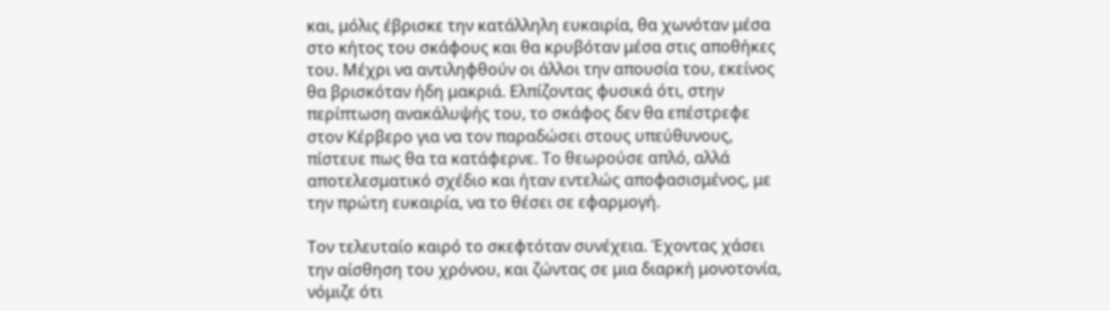και, μόλις έβρισκε την κατάλληλη ευκαιρία, θα χωνόταν μέσα στο κήτος του σκάφους και θα κρυβόταν μέσα στις αποθήκες του. Μέχρι να αντιληφθούν οι άλλοι την απουσία του, εκείνος θα βρισκόταν ήδη μακριά. Ελπίζοντας φυσικά ότι, στην περίπτωση ανακάλυψής του, το σκάφος δεν θα επέστρεφε στον Κέρβερο για να τον παραδώσει στους υπεύθυνους, πίστευε πως θα τα κατάφερνε. Το θεωρούσε απλό, αλλά αποτελεσματικό σχέδιο και ήταν εντελώς αποφασισμένος, με την πρώτη ευκαιρία, να το θέσει σε εφαρμογή.

Τον τελευταίο καιρό το σκεφτόταν συνέχεια. Έχοντας χάσει την αίσθηση του χρόνου, και ζώντας σε μια διαρκή μονοτονία, νόμιζε ότι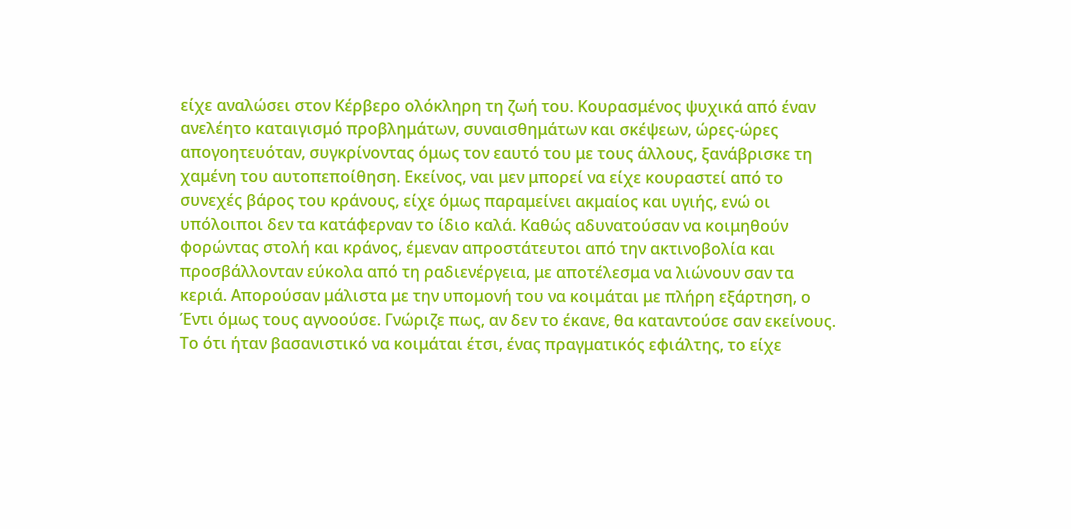είχε αναλώσει στον Κέρβερο ολόκληρη τη ζωή του. Κουρασμένος ψυχικά από έναν ανελέητο καταιγισμό προβλημάτων, συναισθημάτων και σκέψεων, ώρες-ώρες απογοητευόταν, συγκρίνοντας όμως τον εαυτό του με τους άλλους, ξανάβρισκε τη χαμένη του αυτοπεποίθηση. Εκείνος, ναι μεν μπορεί να είχε κουραστεί από το συνεχές βάρος του κράνους, είχε όμως παραμείνει ακμαίος και υγιής, ενώ οι υπόλοιποι δεν τα κατάφερναν το ίδιο καλά. Καθώς αδυνατούσαν να κοιμηθούν φορώντας στολή και κράνος, έμεναν απροστάτευτοι από την ακτινοβολία και προσβάλλονταν εύκολα από τη ραδιενέργεια, με αποτέλεσμα να λιώνουν σαν τα κεριά. Απορούσαν μάλιστα με την υπομονή του να κοιμάται με πλήρη εξάρτηση, ο Έντι όμως τους αγνοούσε. Γνώριζε πως, αν δεν το έκανε, θα καταντούσε σαν εκείνους. Το ότι ήταν βασανιστικό να κοιμάται έτσι, ένας πραγματικός εφιάλτης, το είχε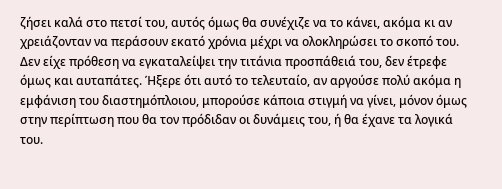ζήσει καλά στο πετσί του, αυτός όμως θα συνέχιζε να το κάνει, ακόμα κι αν χρειάζονταν να περάσουν εκατό χρόνια μέχρι να ολοκληρώσει το σκοπό του. Δεν είχε πρόθεση να εγκαταλείψει την τιτάνια προσπάθειά του, δεν έτρεφε όμως και αυταπάτες. Ήξερε ότι αυτό το τελευταίο, αν αργούσε πολύ ακόμα η εμφάνιση του διαστημόπλοιου, μπορούσε κάποια στιγμή να γίνει, μόνον όμως στην περίπτωση που θα τον πρόδιδαν οι δυνάμεις του, ή θα έχανε τα λογικά του.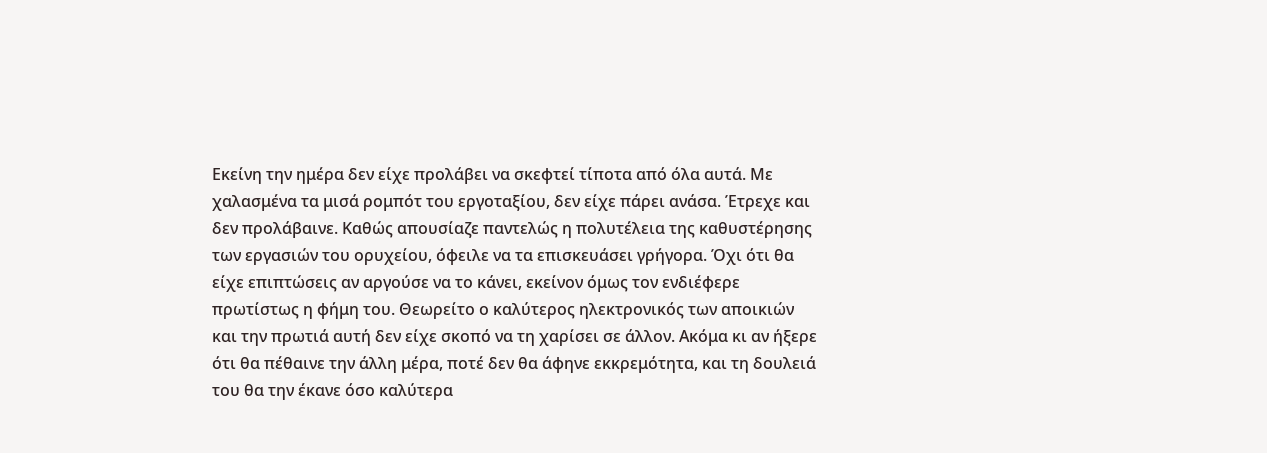Εκείνη την ημέρα δεν είχε προλάβει να σκεφτεί τίποτα από όλα αυτά. Με χαλασμένα τα μισά ρομπότ του εργοταξίου, δεν είχε πάρει ανάσα. Έτρεχε και δεν προλάβαινε. Καθώς απουσίαζε παντελώς η πολυτέλεια της καθυστέρησης των εργασιών του ορυχείου, όφειλε να τα επισκευάσει γρήγορα. Όχι ότι θα είχε επιπτώσεις αν αργούσε να το κάνει, εκείνον όμως τον ενδιέφερε πρωτίστως η φήμη του. Θεωρείτο ο καλύτερος ηλεκτρονικός των αποικιών και την πρωτιά αυτή δεν είχε σκοπό να τη χαρίσει σε άλλον. Ακόμα κι αν ήξερε ότι θα πέθαινε την άλλη μέρα, ποτέ δεν θα άφηνε εκκρεμότητα, και τη δουλειά του θα την έκανε όσο καλύτερα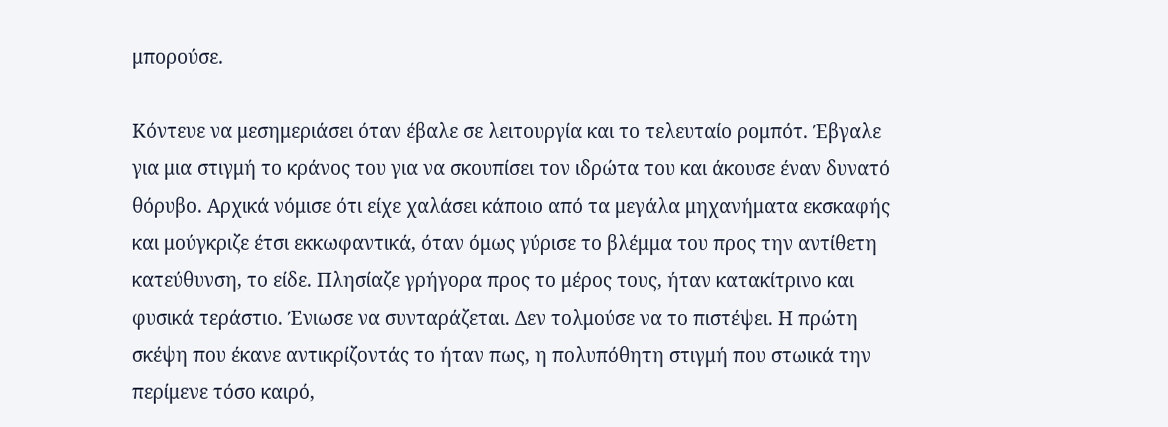μπορούσε.

Κόντευε να μεσημεριάσει όταν έβαλε σε λειτουργία και το τελευταίο ρομπότ. Έβγαλε για μια στιγμή το κράνος του για να σκουπίσει τον ιδρώτα του και άκουσε έναν δυνατό θόρυβο. Αρχικά νόμισε ότι είχε χαλάσει κάποιο από τα μεγάλα μηχανήματα εκσκαφής και μούγκριζε έτσι εκκωφαντικά, όταν όμως γύρισε το βλέμμα του προς την αντίθετη κατεύθυνση, το είδε. Πλησίαζε γρήγορα προς το μέρος τους, ήταν κατακίτρινο και φυσικά τεράστιο. Ένιωσε να συνταράζεται. Δεν τολμούσε να το πιστέψει. Η πρώτη σκέψη που έκανε αντικρίζοντάς το ήταν πως, η πολυπόθητη στιγμή που στωικά την περίμενε τόσο καιρό,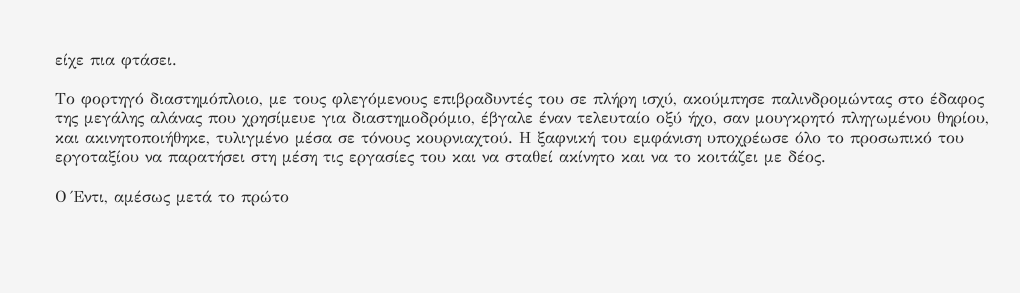είχε πια φτάσει.

Το φορτηγό διαστημόπλοιο, με τους φλεγόμενους επιβραδυντές του σε πλήρη ισχύ, ακούμπησε παλινδρομώντας στο έδαφος της μεγάλης αλάνας που χρησίμευε για διαστημοδρόμιο, έβγαλε έναν τελευταίο οξύ ήχο, σαν μουγκρητό πληγωμένου θηρίου, και ακινητοποιήθηκε, τυλιγμένο μέσα σε τόνους κουρνιαχτού. Η ξαφνική του εμφάνιση υποχρέωσε όλο το προσωπικό του εργοταξίου να παρατήσει στη μέση τις εργασίες του και να σταθεί ακίνητο και να το κοιτάζει με δέος.

Ο Έντι, αμέσως μετά το πρώτο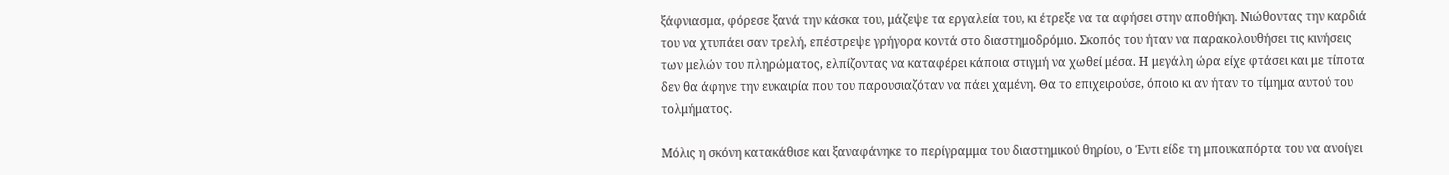ξάφνιασμα, φόρεσε ξανά την κάσκα του, μάζεψε τα εργαλεία του, κι έτρεξε να τα αφήσει στην αποθήκη. Νιώθοντας την καρδιά του να χτυπάει σαν τρελή, επέστρεψε γρήγορα κοντά στο διαστημοδρόμιο. Σκοπός του ήταν να παρακολουθήσει τις κινήσεις των μελών του πληρώματος, ελπίζοντας να καταφέρει κάποια στιγμή να χωθεί μέσα. Η μεγάλη ώρα είχε φτάσει και με τίποτα δεν θα άφηνε την ευκαιρία που του παρουσιαζόταν να πάει χαμένη. Θα το επιχειρούσε, όποιο κι αν ήταν το τίμημα αυτού του τολμήματος.

Μόλις η σκόνη κατακάθισε και ξαναφάνηκε το περίγραμμα του διαστημικού θηρίου, ο Έντι είδε τη μπουκαπόρτα του να ανοίγει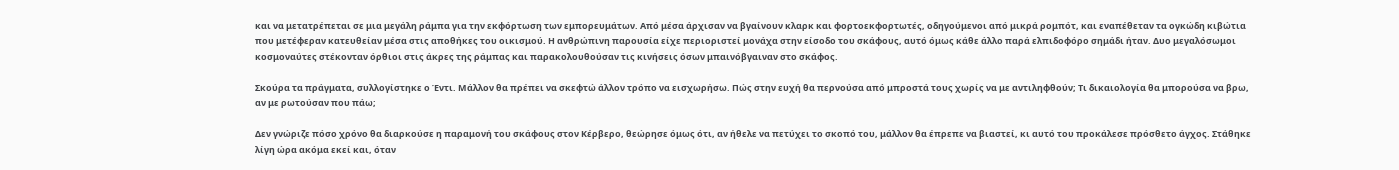και να μετατρέπεται σε μια μεγάλη ράμπα για την εκφόρτωση των εμπορευμάτων. Από μέσα άρχισαν να βγαίνουν κλαρκ και φορτοεκφορτωτές, οδηγούμενοι από μικρά ρομπότ, και εναπέθεταν τα ογκώδη κιβώτια που μετέφεραν κατευθείαν μέσα στις αποθήκες του οικισμού. Η ανθρώπινη παρουσία είχε περιοριστεί μονάχα στην είσοδο του σκάφους, αυτό όμως κάθε άλλο παρά ελπιδοφόρο σημάδι ήταν. Δυο μεγαλόσωμοι κοσμοναύτες στέκονταν όρθιοι στις άκρες της ράμπας και παρακολουθούσαν τις κινήσεις όσων μπαινόβγαιναν στο σκάφος.

Σκούρα τα πράγματα, συλλογίστηκε ο Έντι. Μάλλον θα πρέπει να σκεφτώ άλλον τρόπο να εισχωρήσω. Πώς στην ευχή θα περνούσα από μπροστά τους χωρίς να με αντιληφθούν; Τι δικαιολογία θα μπορούσα να βρω, αν με ρωτούσαν που πάω;

Δεν γνώριζε πόσο χρόνο θα διαρκούσε η παραμονή του σκάφους στον Κέρβερο, θεώρησε όμως ότι, αν ήθελε να πετύχει το σκοπό του, μάλλον θα έπρεπε να βιαστεί, κι αυτό του προκάλεσε πρόσθετο άγχος. Στάθηκε λίγη ώρα ακόμα εκεί και, όταν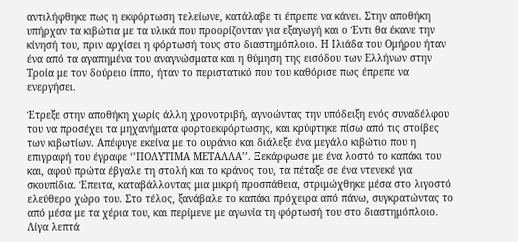αντιλήφθηκε πως η εκφόρτωση τελείωνε, κατάλαβε τι έπρεπε να κάνει. Στην αποθήκη υπήρχαν τα κιβώτια με τα υλικά που προορίζονταν για εξαγωγή και ο Έντι θα έκανε την κίνησή του, πριν αρχίσει η φόρτωσή τους στο διαστημόπλοιο. Η Ιλιάδα του Ομήρου ήταν ένα από τα αγαπημένα του αναγνώσματα και η θύμηση της εισόδου των Ελλήνων στην Τροία με τον δούρειο ίππο, ήταν το περιστατικό που του καθόρισε πως έπρεπε να ενεργήσει.

Έτρεξε στην αποθήκη χωρίς άλλη χρονοτριβή, αγνοώντας την υπόδειξη ενός συναδέλφου του να προσέχει τα μηχανήματα φορτοεκφόρτωσης, και κρύφτηκε πίσω από τις στοίβες των κιβωτίων. Απέφυγε εκείνα με το ουράνιο και διάλεξε ένα μεγάλο κιβώτιο που η επιγραφή του έγραφε ‘’ΠΟΛΥΤΙΜΑ ΜΕΤΑΛΛΑ’’. Ξεκάρφωσε με ένα λοστό το καπάκι του και, αφού πρώτα έβγαλε τη στολή και το κράνος του, τα πέταξε σε ένα ντενεκέ για σκουπίδια. Έπειτα, καταβάλλοντας μια μικρή προσπάθεια, στριμώχθηκε μέσα στο λιγοστό ελεύθερο χώρο του. Στο τέλος, ξανάβαλε το καπάκι πρόχειρα από πάνω, συγκρατώντας το από μέσα με τα χέρια του, και περίμενε με αγωνία τη φόρτωσή του στο διαστημόπλοιο. Λίγα λεπτά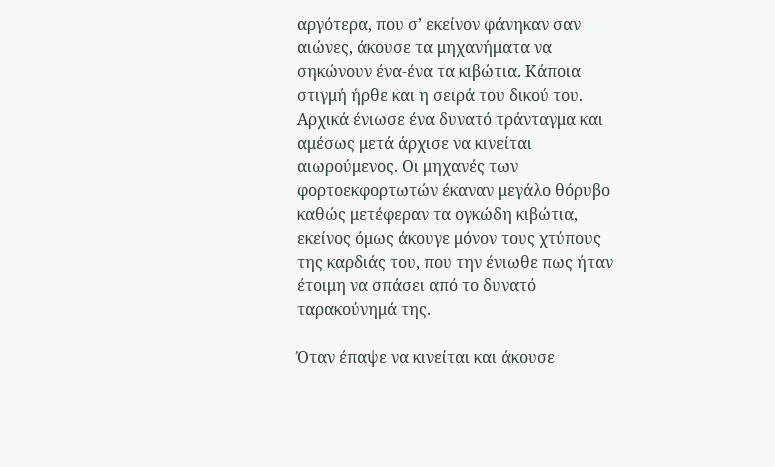αργότερα, που σ’ εκείνον φάνηκαν σαν αιώνες, άκουσε τα μηχανήματα να σηκώνουν ένα-ένα τα κιβώτια. Κάποια στιγμή ήρθε και η σειρά του δικού του. Αρχικά ένιωσε ένα δυνατό τράνταγμα και αμέσως μετά άρχισε να κινείται αιωρούμενος. Οι μηχανές των φορτοεκφορτωτών έκαναν μεγάλο θόρυβο καθώς μετέφεραν τα ογκώδη κιβώτια, εκείνος όμως άκουγε μόνον τους χτύπους της καρδιάς του, που την ένιωθε πως ήταν έτοιμη να σπάσει από το δυνατό ταρακούνημά της.

Όταν έπαψε να κινείται και άκουσε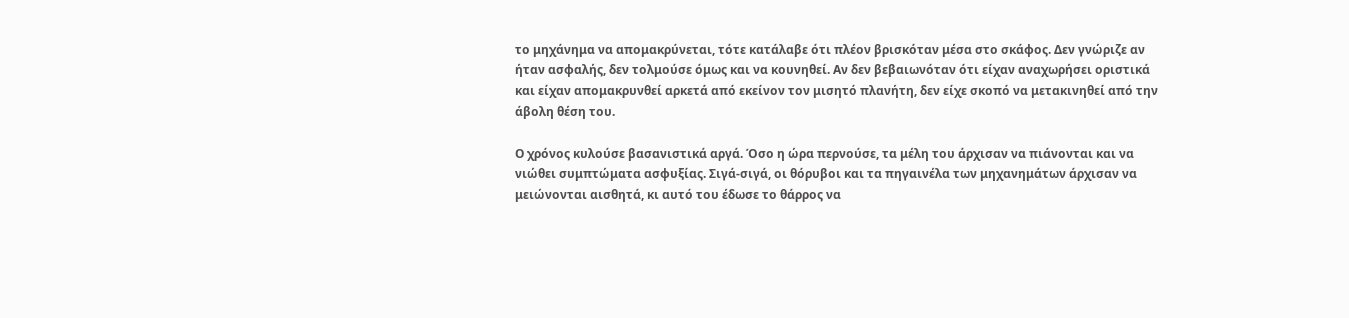το μηχάνημα να απομακρύνεται, τότε κατάλαβε ότι πλέον βρισκόταν μέσα στο σκάφος. Δεν γνώριζε αν ήταν ασφαλής, δεν τολμούσε όμως και να κουνηθεί. Αν δεν βεβαιωνόταν ότι είχαν αναχωρήσει οριστικά και είχαν απομακρυνθεί αρκετά από εκείνον τον μισητό πλανήτη, δεν είχε σκοπό να μετακινηθεί από την άβολη θέση του.

Ο χρόνος κυλούσε βασανιστικά αργά. Όσο η ώρα περνούσε, τα μέλη του άρχισαν να πιάνονται και να νιώθει συμπτώματα ασφυξίας. Σιγά-σιγά, οι θόρυβοι και τα πηγαινέλα των μηχανημάτων άρχισαν να μειώνονται αισθητά, κι αυτό του έδωσε το θάρρος να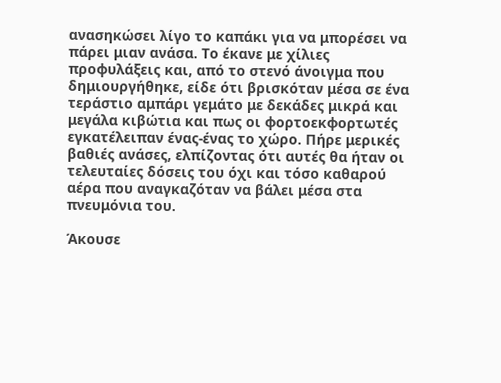ανασηκώσει λίγο το καπάκι για να μπορέσει να πάρει μιαν ανάσα. Το έκανε με χίλιες προφυλάξεις και, από το στενό άνοιγμα που δημιουργήθηκε, είδε ότι βρισκόταν μέσα σε ένα τεράστιο αμπάρι γεμάτο με δεκάδες μικρά και μεγάλα κιβώτια και πως οι φορτοεκφορτωτές εγκατέλειπαν ένας-ένας το χώρο. Πήρε μερικές βαθιές ανάσες, ελπίζοντας ότι αυτές θα ήταν οι τελευταίες δόσεις του όχι και τόσο καθαρού αέρα που αναγκαζόταν να βάλει μέσα στα πνευμόνια του.

Άκουσε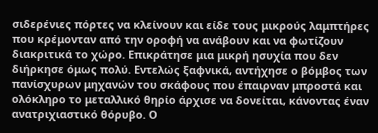σιδερένιες πόρτες να κλείνουν και είδε τους μικρούς λαμπτήρες που κρέμονταν από την οροφή να ανάβουν και να φωτίζουν διακριτικά το χώρο. Επικράτησε μια μικρή ησυχία που δεν διήρκησε όμως πολύ. Εντελώς ξαφνικά, αντήχησε ο βόμβος των πανίσχυρων μηχανών του σκάφους που έπαιρναν μπροστά και ολόκληρο το μεταλλικό θηρίο άρχισε να δονείται, κάνοντας έναν ανατριχιαστικό θόρυβο. Ο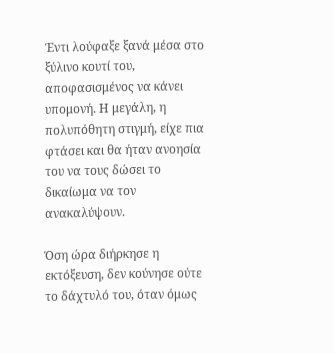Έντι λούφαξε ξανά μέσα στο ξύλινο κουτί του, αποφασισμένος να κάνει υπομονή. Η μεγάλη, η πολυπόθητη στιγμή, είχε πια φτάσει και θα ήταν ανοησία του να τους δώσει το δικαίωμα να τον ανακαλύψουν.

Όση ώρα διήρκησε η εκτόξευση, δεν κούνησε ούτε το δάχτυλό του, όταν όμως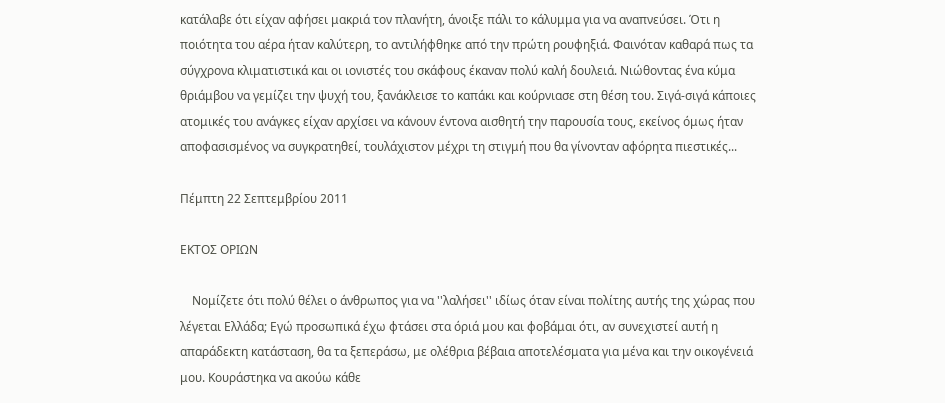κατάλαβε ότι είχαν αφήσει μακριά τον πλανήτη, άνοιξε πάλι το κάλυμμα για να αναπνεύσει. Ότι η ποιότητα του αέρα ήταν καλύτερη, το αντιλήφθηκε από την πρώτη ρουφηξιά. Φαινόταν καθαρά πως τα σύγχρονα κλιματιστικά και οι ιονιστές του σκάφους έκαναν πολύ καλή δουλειά. Νιώθοντας ένα κύμα θριάμβου να γεμίζει την ψυχή του, ξανάκλεισε το καπάκι και κούρνιασε στη θέση του. Σιγά-σιγά κάποιες ατομικές του ανάγκες είχαν αρχίσει να κάνουν έντονα αισθητή την παρουσία τους, εκείνος όμως ήταν αποφασισμένος να συγκρατηθεί, τουλάχιστον μέχρι τη στιγμή που θα γίνονταν αφόρητα πιεστικές...

Πέμπτη 22 Σεπτεμβρίου 2011

ΕΚΤΟΣ ΟΡΙΩΝ

    Νομίζετε ότι πολύ θέλει ο άνθρωπος για να ''λαλήσει'' ιδίως όταν είναι πολίτης αυτής της χώρας που λέγεται Ελλάδα; Εγώ προσωπικά έχω φτάσει στα όριά μου και φοβάμαι ότι, αν συνεχιστεί αυτή η απαράδεκτη κατάσταση, θα τα ξεπεράσω, με ολέθρια βέβαια αποτελέσματα για μένα και την οικογένειά μου. Κουράστηκα να ακούω κάθε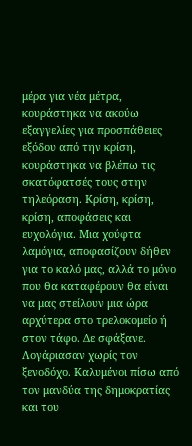μέρα για νέα μέτρα, κουράστηκα να ακούω εξαγγελίες για προσπάθειες εξόδου από την κρίση, κουράστηκα να βλέπω τις σκατόφατσές τους στην τηλεόραση. Κρίση, κρίση, κρίση, αποφάσεις και ευχολόγια. Μια χούφτα λαμόγια, αποφασίζουν δήθεν για το καλό μας, αλλά το μόνο που θα καταφέρουν θα είναι να μας στείλουν μια ώρα αρχύτερα στο τρελοκομείο ή στον τάφο. Δε σφάξανε. Λογάριασαν χωρίς τον ξενοδόχο. Καλυμένοι πίσω από τον μανδύα της δημοκρατίας και του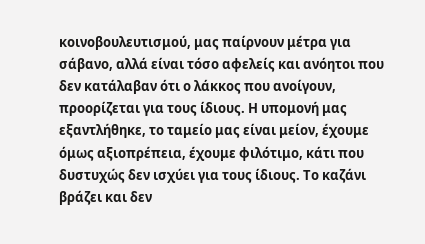κοινοβουλευτισμού, μας παίρνουν μέτρα για σάβανο, αλλά είναι τόσο αφελείς και ανόητοι που δεν κατάλαβαν ότι ο λάκκος που ανοίγουν, προορίζεται για τους ίδιους. Η υπομονή μας εξαντλήθηκε, το ταμείο μας είναι μείον, έχουμε όμως αξιοπρέπεια, έχουμε φιλότιμο, κάτι που δυστυχώς δεν ισχύει για τους ίδιους. Το καζάνι βράζει και δεν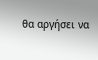θα αργήσει να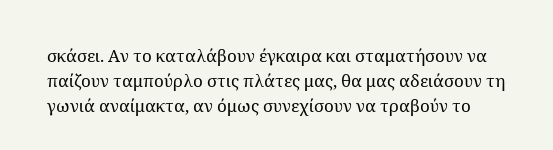σκάσει. Αν το καταλάβουν έγκαιρα και σταματήσουν να παίζουν ταμπούρλο στις πλάτες μας, θα μας αδειάσουν τη γωνιά αναίμακτα, αν όμως συνεχίσουν να τραβούν το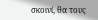σκοινί, θα τους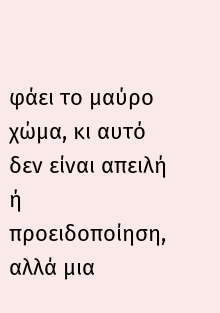φάει το μαύρο χώμα, κι αυτό δεν είναι απειλή ή προειδοποίηση, αλλά μια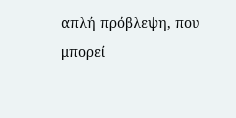απλή πρόβλεψη, που μπορεί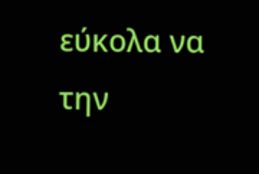εύκολα να την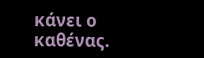κάνει ο καθένας.